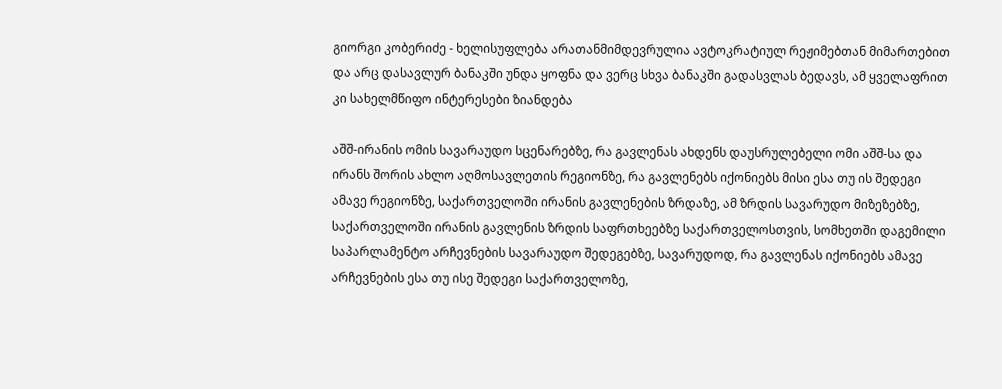გიორგი კობერიძე - ხელისუფლება არათანმიმდევრულია ავტოკრატიულ რეჟიმებთან მიმართებით და არც დასავლურ ბანაკში უნდა ყოფნა და ვერც სხვა ბანაკში გადასვლას ბედავს, ამ ყველაფრით კი სახელმწიფო ინტერესები ზიანდება

აშშ-ირანის ომის სავარაუდო სცენარებზე, რა გავლენას ახდენს დაუსრულებელი ომი აშშ-სა და ირანს შორის ახლო აღმოსავლეთის რეგიონზე, რა გავლენებს იქონიებს მისი ესა თუ ის შედეგი ამავე რეგიონზე, საქართველოში ირანის გავლენების ზრდაზე, ამ ზრდის სავარუდო მიზეზებზე, საქართველოში ირანის გავლენის ზრდის საფრთხეებზე საქართველოსთვის, სომხეთში დაგემილი საპარლამენტო არჩევნების სავარაუდო შედეგებზე, სავარუდოდ, რა გავლენას იქონიებს ამავე არჩევნების ესა თუ ისე შედეგი საქართველოზე,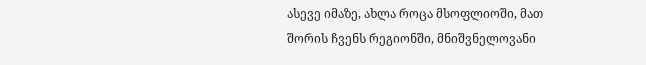ასევე იმაზე, ახლა როცა მსოფლიოში, მათ შორის ჩვენს რეგიონში, მნიშვნელოვანი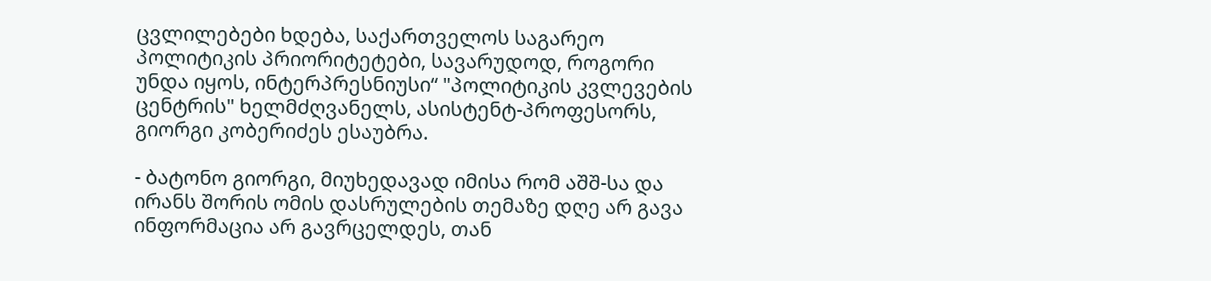ცვლილებები ხდება, საქართველოს საგარეო პოლიტიკის პრიორიტეტები, სავარუდოდ, როგორი უნდა იყოს, ინტერპრესნიუსი“ "პოლიტიკის კვლევების ცენტრის" ხელმძღვანელს, ასისტენტ-პროფესორს, გიორგი კობერიძეს ესაუბრა.

- ბატონო გიორგი, მიუხედავად იმისა რომ აშშ-სა და ირანს შორის ომის დასრულების თემაზე დღე არ გავა ინფორმაცია არ გავრცელდეს, თან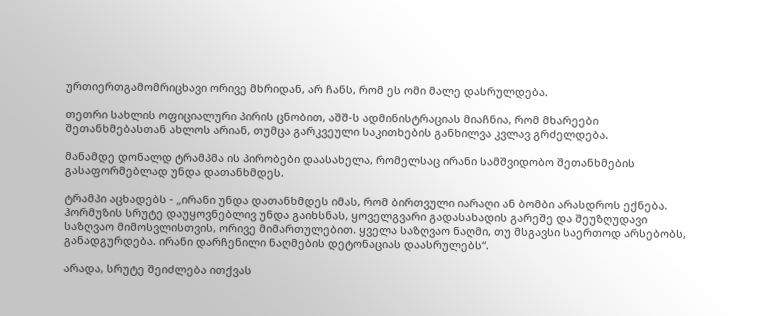ურთიერთგამომრიცხავი ორივე მხრიდან, არ ჩანს, რომ ეს ომი მალე დასრულდება.

თეთრი სახლის ოფიციალური პირის ცნობით, აშშ-ს ადმინისტრაციას მიაჩნია, რომ მხარეები შეთანხმებასთან ახლოს არიან, თუმცა გარკვეული საკითხების განხილვა კვლავ გრძელდება.

მანამდე დონალდ ტრამპმა ის პირობები დაასახელა, რომელსაც ირანი სამშვიდობო შეთანხმების გასაფორმებლად უნდა დათანხმდეს.

ტრამპი აცხადებს - „ირანი უნდა დათანხმდეს იმას, რომ ბირთვული იარაღი ან ბომბი არასდროს ექნება. ჰორმუზის სრუტე დაუყოვნებლივ უნდა გაიხსნას, ყოველგვარი გადასახადის გარეშე და შეუზღუდავი საზღვაო მიმოსვლისთვის, ორივე მიმართულებით. ყველა საზღვაო ნაღმი, თუ მსგავსი საერთოდ არსებობს, განადგურდება. ირანი დარჩენილი ნაღმების დეტონაციას დაასრულებს“.

არადა, სრუტე შეიძლება ითქვას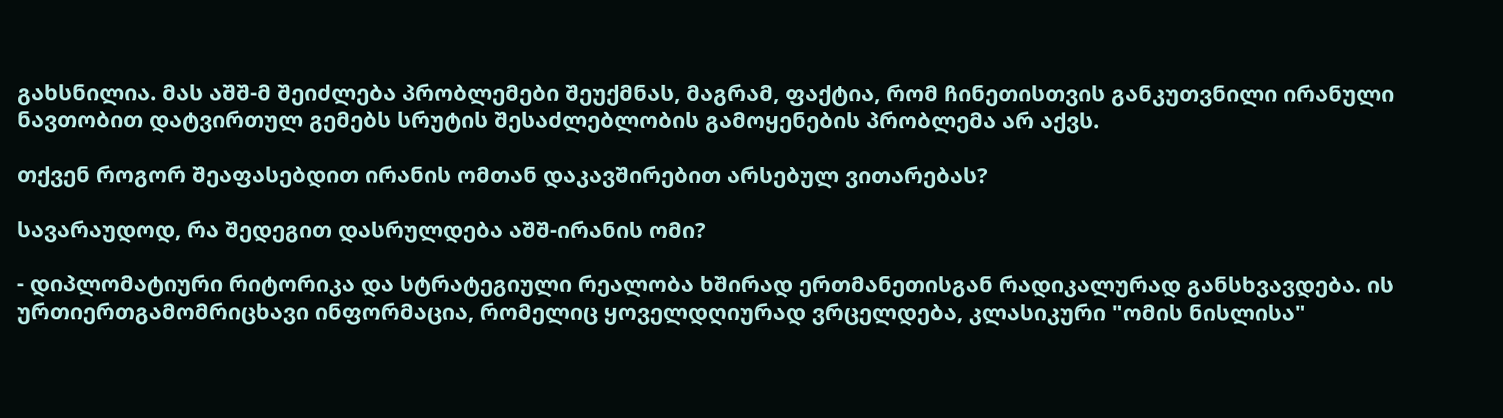გახსნილია. მას აშშ-მ შეიძლება პრობლემები შეუქმნას, მაგრამ, ფაქტია, რომ ჩინეთისთვის განკუთვნილი ირანული ნავთობით დატვირთულ გემებს სრუტის შესაძლებლობის გამოყენების პრობლემა არ აქვს.

თქვენ როგორ შეაფასებდით ირანის ომთან დაკავშირებით არსებულ ვითარებას?

სავარაუდოდ, რა შედეგით დასრულდება აშშ-ირანის ომი?

- დიპლომატიური რიტორიკა და სტრატეგიული რეალობა ხშირად ერთმანეთისგან რადიკალურად განსხვავდება. ის ურთიერთგამომრიცხავი ინფორმაცია, რომელიც ყოველდღიურად ვრცელდება, კლასიკური "ომის ნისლისა"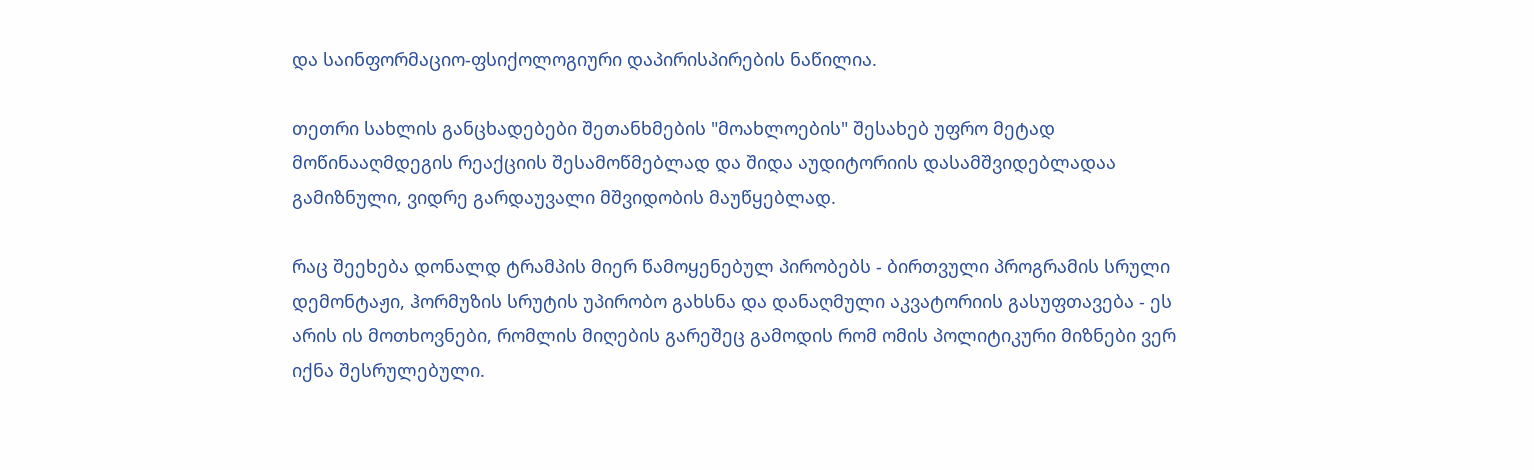და საინფორმაციო-ფსიქოლოგიური დაპირისპირების ნაწილია.

თეთრი სახლის განცხადებები შეთანხმების "მოახლოების" შესახებ უფრო მეტად მოწინააღმდეგის რეაქციის შესამოწმებლად და შიდა აუდიტორიის დასამშვიდებლადაა გამიზნული, ვიდრე გარდაუვალი მშვიდობის მაუწყებლად.

რაც შეეხება დონალდ ტრამპის მიერ წამოყენებულ პირობებს - ბირთვული პროგრამის სრული დემონტაჟი, ჰორმუზის სრუტის უპირობო გახსნა და დანაღმული აკვატორიის გასუფთავება - ეს არის ის მოთხოვნები, რომლის მიღების გარეშეც გამოდის რომ ომის პოლიტიკური მიზნები ვერ იქნა შესრულებული.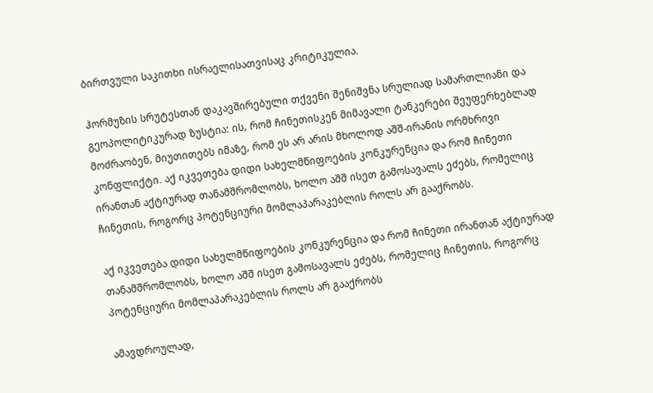ბირთვული საკითხი ისრაელისათვისაც კრიტიკულია.

ჰორმუზის სრუტესთან დაკავშირებული თქვენი შენიშვნა სრულიად სამართლიანი და გეოპოლიტიკურად ზუსტია: ის, რომ ჩინეთისკენ მიმავალი ტანკერები შეუფერხებლად მოძრაობენ, მიუთითებს იმაზე, რომ ეს არ არის მხოლოდ აშშ-ირანის ორმხრივი კონფლიქტი. აქ იკვეთება დიდი სახელმწიფოების კონკურენცია და რომ ჩინეთი ირანთან აქტიურად თანამშრომლობს, ხოლო აშშ ისეთ გამოსავალს ეძებს, რომელიც ჩინეთის, როგორც პოტენციური მომლაპარაკებლის როლს არ გააქრობს.

აქ იკვეთება დიდი სახელმწიფოების კონკურენცია და რომ ჩინეთი ირანთან აქტიურად თანამშრომლობს, ხოლო აშშ ისეთ გამოსავალს ეძებს, რომელიც ჩინეთის, როგორც პოტენციური მომლაპარაკებლის როლს არ გააქრობს

ამავდროულად,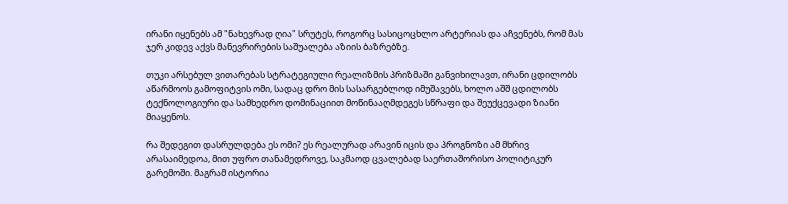ირანი იყენებს ამ "ნახევრად ღია" სრუტეს, როგორც სასიცოცხლო არტერიას და აჩვენებს, რომ მას ჯერ კიდევ აქვს მანევრირების საშუალება აზიის ბაზრებზე.

თუკი არსებულ ვითარებას სტრატეგიული რეალიზმის პრიზმაში განვიხილავთ, ირანი ცდილობს აწარმოოს გამოფიტვის ომი, სადაც დრო მის სასარგებლოდ იმუშავებს, ხოლო აშშ ცდილობს ტექნოლოგიური და სამხედრო დომინაციით მოწინააღმდეგეს სწრაფი და შეუქცევადი ზიანი მიაყენოს.

რა შედეგით დასრულდება ეს ომი? ეს რეალურად არავინ იცის და პროგნოზი ამ მხრივ არასაიმედოა, მით უფრო თანამედროვე, საკმაოდ ცვალებად საერთაშორისო პოლიტიკურ გარემოში. მაგრამ ისტორია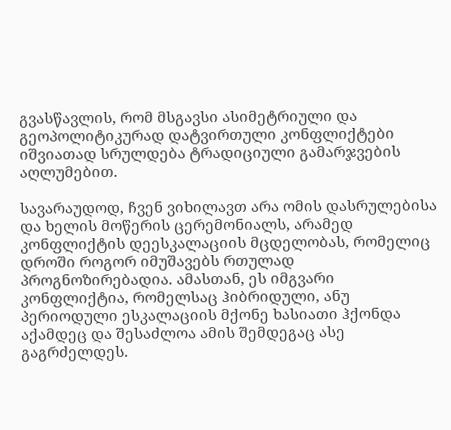გვასწავლის, რომ მსგავსი ასიმეტრიული და გეოპოლიტიკურად დატვირთული კონფლიქტები იშვიათად სრულდება ტრადიციული გამარჯვების აღლუმებით.

სავარაუდოდ, ჩვენ ვიხილავთ არა ომის დასრულებისა და ხელის მოწერის ცერემონიალს, არამედ კონფლიქტის დეესკალაციის მცდელობას, რომელიც დროში როგორ იმუშავებს რთულად პროგნოზირებადია. ამასთან, ეს იმგვარი კონფლიქტია, რომელსაც ჰიბრიდული, ანუ პერიოდული ესკალაციის მქონე ხასიათი ჰქონდა აქამდეც და შესაძლოა ამის შემდეგაც ასე გაგრძელდეს.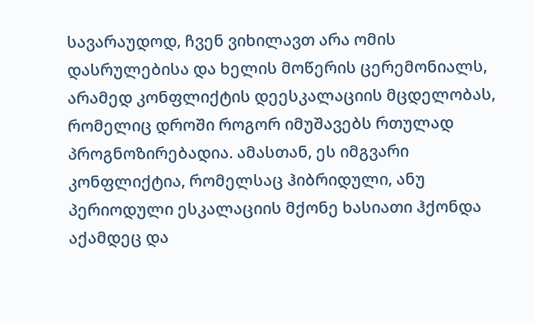სავარაუდოდ, ჩვენ ვიხილავთ არა ომის დასრულებისა და ხელის მოწერის ცერემონიალს, არამედ კონფლიქტის დეესკალაციის მცდელობას, რომელიც დროში როგორ იმუშავებს რთულად პროგნოზირებადია. ამასთან, ეს იმგვარი კონფლიქტია, რომელსაც ჰიბრიდული, ანუ პერიოდული ესკალაციის მქონე ხასიათი ჰქონდა აქამდეც და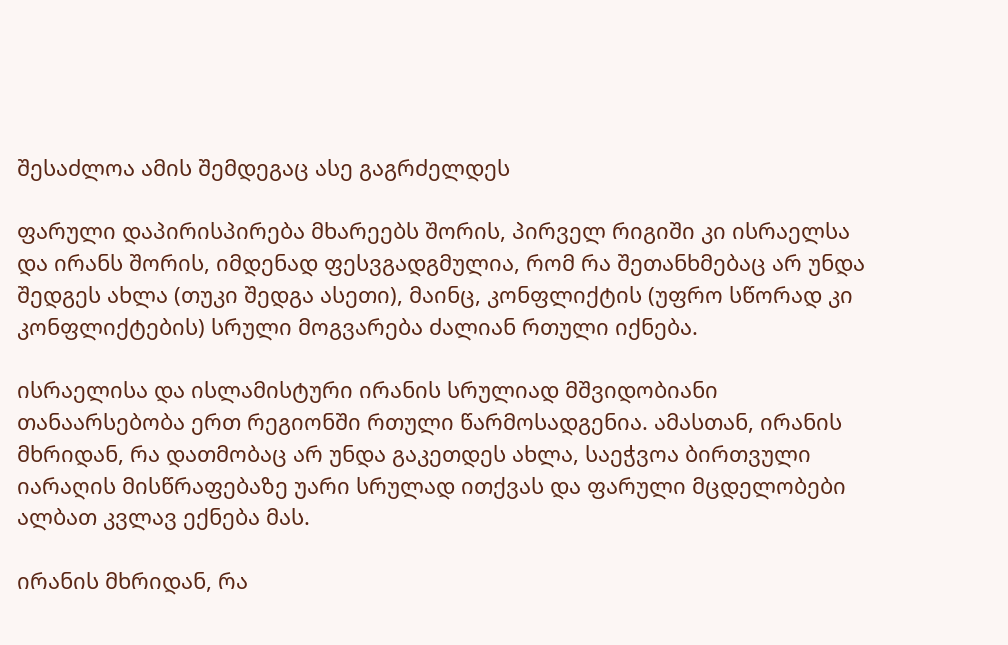შესაძლოა ამის შემდეგაც ასე გაგრძელდეს

ფარული დაპირისპირება მხარეებს შორის, პირველ რიგიში კი ისრაელსა და ირანს შორის, იმდენად ფესვგადგმულია, რომ რა შეთანხმებაც არ უნდა შედგეს ახლა (თუკი შედგა ასეთი), მაინც, კონფლიქტის (უფრო სწორად კი კონფლიქტების) სრული მოგვარება ძალიან რთული იქნება.

ისრაელისა და ისლამისტური ირანის სრულიად მშვიდობიანი თანაარსებობა ერთ რეგიონში რთული წარმოსადგენია. ამასთან, ირანის მხრიდან, რა დათმობაც არ უნდა გაკეთდეს ახლა, საეჭვოა ბირთვული იარაღის მისწრაფებაზე უარი სრულად ითქვას და ფარული მცდელობები ალბათ კვლავ ექნება მას.

ირანის მხრიდან, რა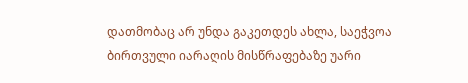დათმობაც არ უნდა გაკეთდეს ახლა, საეჭვოა ბირთვული იარაღის მისწრაფებაზე უარი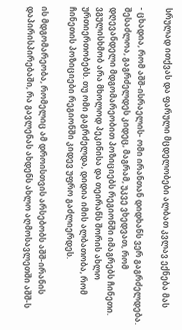სრულად ითქვას და ფარული მცდელობები ალბათ კვლავ ექნება მას

- ცხადია, რომ აშშ-ისრაელის- ომი ირანთან დიდხანს ვერ გაგრძელდება. შესაძლოა, გაგრძელდეს კიდეც, მაგრამ, უკვე ვხედვათ, რომ დღევანდელი მდგომარეობით პოზიციებს რეგიონში იმაგრებს ჩინეთი. ვგულისხმობ არა მხოლოდ პეკინისა და თეირანს შორის ახლო ურთიერთობებს. თუ ომი გაგრძელდა, დიდია იმის ალბათობა, რომ ჩინეთის პოზიციები რეგიონში კიდევ უფრო გაძლიერდეს.

ის მდგომარეობა, რომელიც ამ დროისთვის არსებობს აშშ-ირანის დაპირისპირებაში, რა გავლენას ახდენს ახლო აღმოსავლეთში აშშ-ს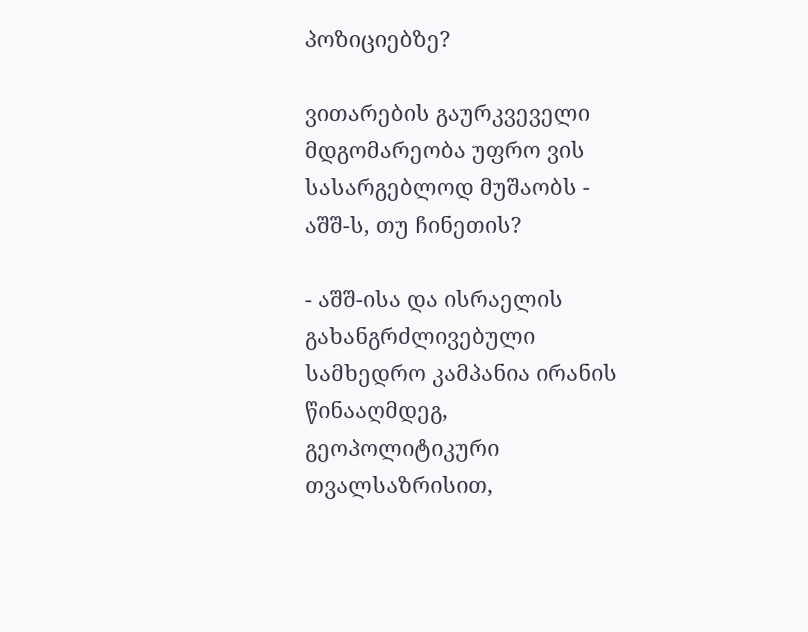პოზიციებზე?

ვითარების გაურკვეველი მდგომარეობა უფრო ვის სასარგებლოდ მუშაობს - აშშ-ს, თუ ჩინეთის?

- აშშ-ისა და ისრაელის გახანგრძლივებული სამხედრო კამპანია ირანის წინააღმდეგ, გეოპოლიტიკური თვალსაზრისით,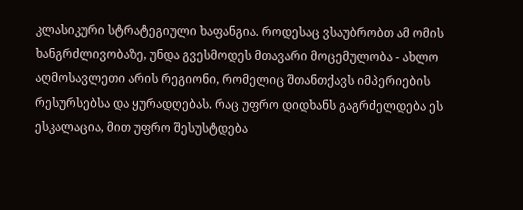კლასიკური სტრატეგიული ხაფანგია. როდესაც ვსაუბრობთ ამ ომის ხანგრძლივობაზე, უნდა გვესმოდეს მთავარი მოცემულობა - ახლო აღმოსავლეთი არის რეგიონი, რომელიც შთანთქავს იმპერიების რესურსებსა და ყურადღებას. რაც უფრო დიდხანს გაგრძელდება ეს ესკალაცია, მით უფრო შესუსტდება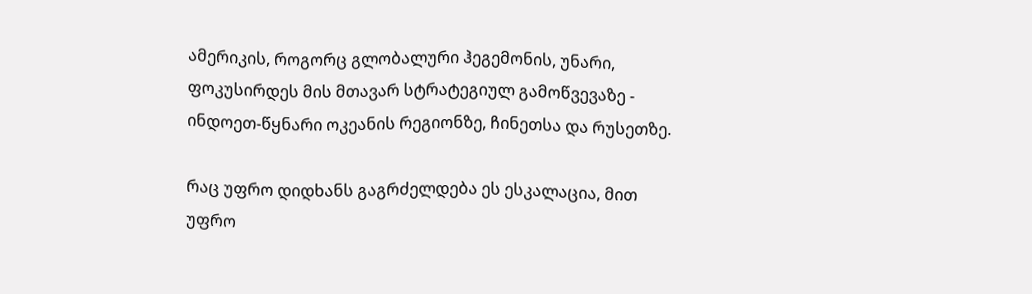ამერიკის, როგორც გლობალური ჰეგემონის, უნარი, ფოკუსირდეს მის მთავარ სტრატეგიულ გამოწვევაზე - ინდოეთ-წყნარი ოკეანის რეგიონზე, ჩინეთსა და რუსეთზე.

რაც უფრო დიდხანს გაგრძელდება ეს ესკალაცია, მით უფრო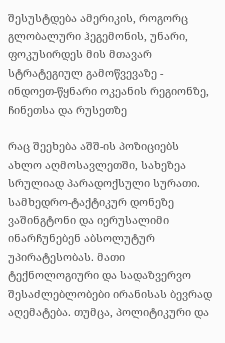შესუსტდება ამერიკის, როგორც გლობალური ჰეგემონის, უნარი, ფოკუსირდეს მის მთავარ სტრატეგიულ გამოწვევაზე - ინდოეთ-წყნარი ოკეანის რეგიონზე, ჩინეთსა და რუსეთზე

რაც შეეხება აშშ-ის პოზიციებს ახლო აღმოსავლეთში, სახეზეა სრულიად პარადოქსული სურათი. სამხედრო-ტაქტიკურ დონეზე ვაშინგტონი და იერუსალიმი ინარჩუნებენ აბსოლუტურ უპირატესობას. მათი ტექნოლოგიური და სადაზვერვო შესაძლებლობები ირანისას ბევრად აღემატება. თუმცა, პოლიტიკური და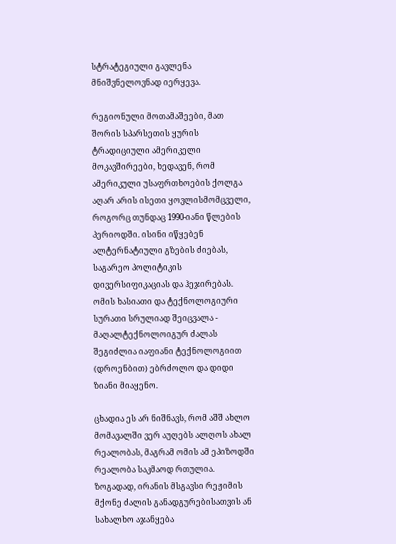სტრატეგიული გავლენა მნიშვნელოვნად იერყევა.

რეგიონული მოთამაშეები, მათ შორის სპარსეთის ყურის ტრადიციული ამერიკელი მოკავშირეები, ხედავენ, რომ ამერიკული უსაფრთხოების ქოლგა აღარ არის ისეთი ყოვლისმომცველი, როგორც თუნდაც 1990-იანი წლების პერიოდში. ისინი იწყებენ ალტერნატიული გზების ძიებას, საგარეო პოლიტიკის დივერსიფიკაციას და ჰეჯირებას. ომის ხასიათი და ტექნოლოგიური სურათი სრულიად შეიცვალა - მაღალტექნოლოიგურ ძალას შეგიძლია იაფიანი ტექნოლოგიით (დროენბით) ებრძოლო და დიდი ზიანი მიაყენო.

ცხადია ეს არ ნიშნავს, რომ აშშ ახლო მომავალში ვერ აუღებს ალღოს ახალ რეალობას, მაგრამ ომის ამ ეპიზოდში რეალობა საკმაოდ რთულია. ზოგადად, ირანის მსგავსი რეჟიმის მქონე ძალის განადგურებისათვის ან სახალხო აჯანყება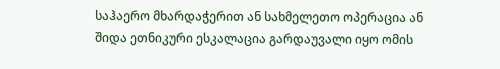საჰაერო მხარდაჭერით ან სახმელეთო ოპერაცია ან შიდა ეთნიკური ესკალაცია გარდაუვალი იყო ომის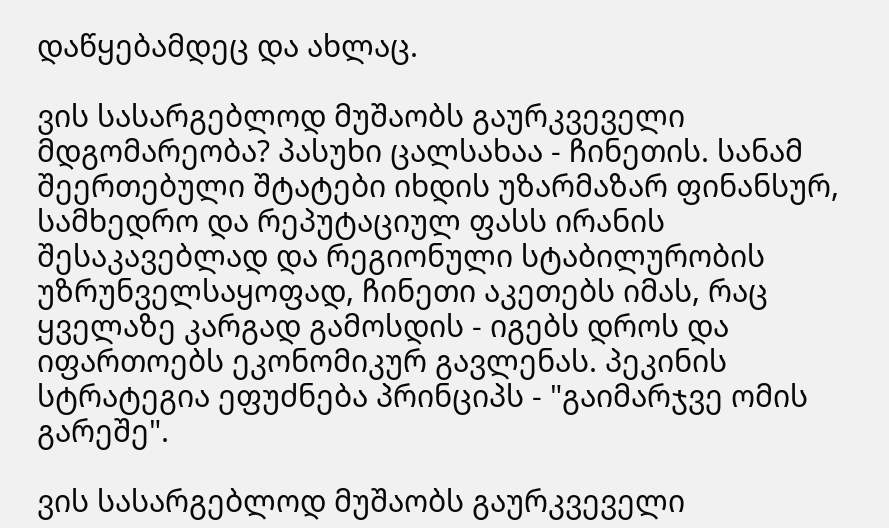დაწყებამდეც და ახლაც.

ვის სასარგებლოდ მუშაობს გაურკვეველი მდგომარეობა? პასუხი ცალსახაა - ჩინეთის. სანამ შეერთებული შტატები იხდის უზარმაზარ ფინანსურ, სამხედრო და რეპუტაციულ ფასს ირანის შესაკავებლად და რეგიონული სტაბილურობის უზრუნველსაყოფად, ჩინეთი აკეთებს იმას, რაც ყველაზე კარგად გამოსდის - იგებს დროს და იფართოებს ეკონომიკურ გავლენას. პეკინის სტრატეგია ეფუძნება პრინციპს - "გაიმარჯვე ომის გარეშე".

ვის სასარგებლოდ მუშაობს გაურკვეველი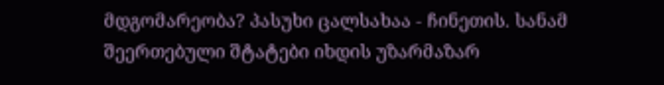მდგომარეობა? პასუხი ცალსახაა - ჩინეთის. სანამ შეერთებული შტატები იხდის უზარმაზარ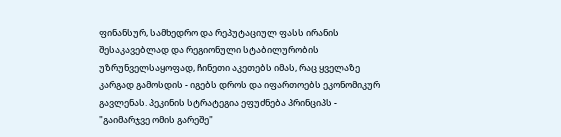ფინანსურ, სამხედრო და რეპუტაციულ ფასს ირანის შესაკავებლად და რეგიონული სტაბილურობის უზრუნველსაყოფად, ჩინეთი აკეთებს იმას, რაც ყველაზე კარგად გამოსდის - იგებს დროს და იფართოებს ეკონომიკურ გავლენას. პეკინის სტრატეგია ეფუძნება პრინციპს - "გაიმარჯვე ომის გარეშე"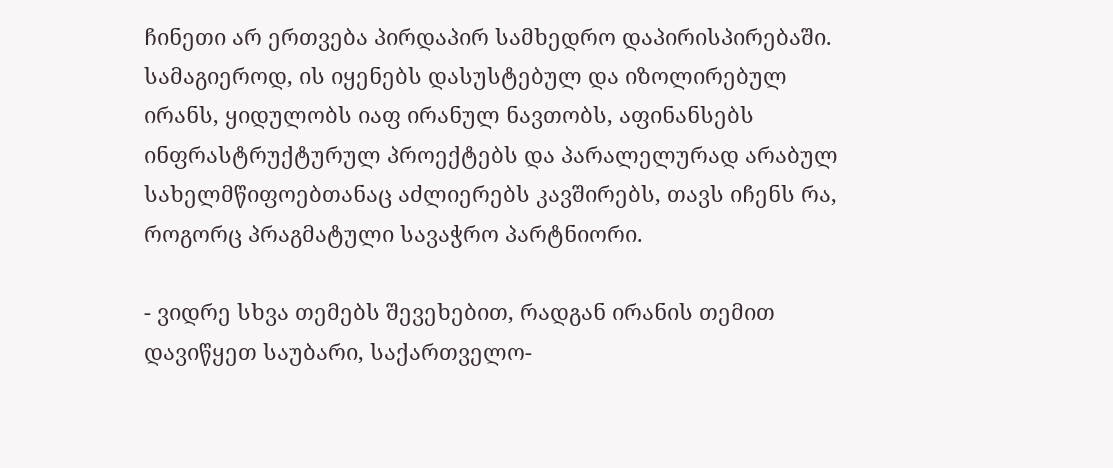ჩინეთი არ ერთვება პირდაპირ სამხედრო დაპირისპირებაში. სამაგიეროდ, ის იყენებს დასუსტებულ და იზოლირებულ ირანს, ყიდულობს იაფ ირანულ ნავთობს, აფინანსებს ინფრასტრუქტურულ პროექტებს და პარალელურად არაბულ სახელმწიფოებთანაც აძლიერებს კავშირებს, თავს იჩენს რა, როგორც პრაგმატული სავაჭრო პარტნიორი.

- ვიდრე სხვა თემებს შევეხებით, რადგან ირანის თემით დავიწყეთ საუბარი, საქართველო-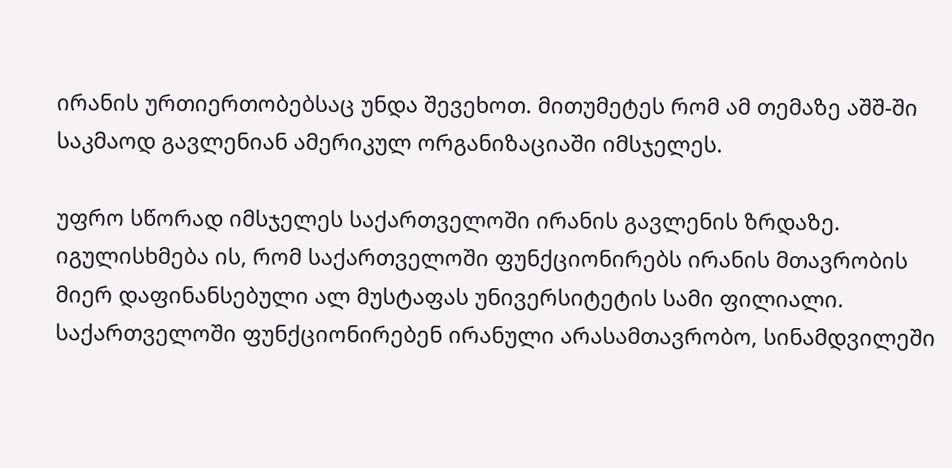ირანის ურთიერთობებსაც უნდა შევეხოთ. მითუმეტეს რომ ამ თემაზე აშშ-ში საკმაოდ გავლენიან ამერიკულ ორგანიზაციაში იმსჯელეს.

უფრო სწორად იმსჯელეს საქართველოში ირანის გავლენის ზრდაზე. იგულისხმება ის, რომ საქართველოში ფუნქციონირებს ირანის მთავრობის მიერ დაფინანსებული ალ მუსტაფას უნივერსიტეტის სამი ფილიალი. საქართველოში ფუნქციონირებენ ირანული არასამთავრობო, სინამდვილეში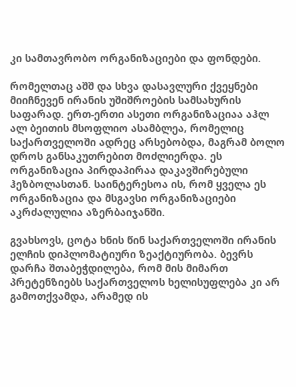კი სამთავრობო ორგანიზაციები და ფონდები.

რომელთაც აშშ და სხვა დასავლური ქვეყნები მიიჩნევენ ირანის უშიშროების სამსახურის საფარად. ერთ-ერთი ასეთი ორგანიზაციაა აჰლ ალ ბეითის მსოფლიო ასამბლეა, რომელიც საქართველოში ადრეც არსებობდა, მაგრამ ბოლო დროს განსაკუთრებით მოძლიერდა. ეს ორგანიზაცია პირდაპირაა დაკავშირებული ჰეზბოლასთან. საინტერესოა ის, რომ ყველა ეს ორგანიზაცია და მსგავსი ორგანიზაციები აკრძალულია აზერბაიჯანში.

გვახსოვს, ცოტა ხნის წინ საქართველოში ირანის ელჩის დიპლომატიური ზეაქტიურობა. ბევრს დარჩა შთაბეჭდილება, რომ მის მიმართ პრეტენზიებს საქართველოს ხელისუფლება კი არ გამოთქვამდა, არამედ ის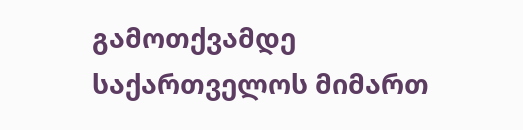გამოთქვამდე საქართველოს მიმართ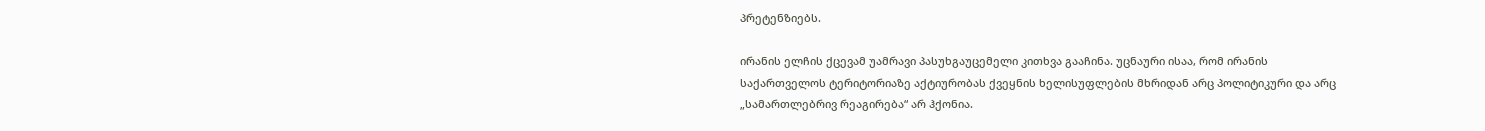პრეტენზიებს.

ირანის ელჩის ქცევამ უამრავი პასუხგაუცემელი კითხვა გააჩინა. უცნაური ისაა, რომ ირანის საქართველოს ტერიტორიაზე აქტიურობას ქვეყნის ხელისუფლების მხრიდან არც პოლიტიკური და არც „სამართლებრივ რეაგირება“ არ ჰქონია.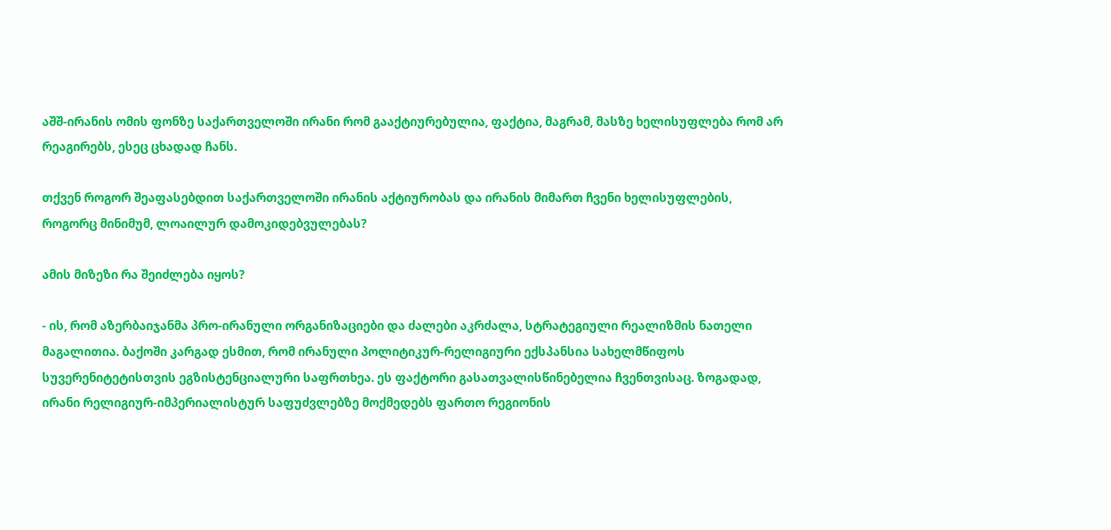აშშ-ირანის ომის ფონზე საქართველოში ირანი რომ გააქტიურებულია, ფაქტია, მაგრამ, მასზე ხელისუფლება რომ არ რეაგირებს, ესეც ცხადად ჩანს.

თქვენ როგორ შეაფასებდით საქართველოში ირანის აქტიურობას და ირანის მიმართ ჩვენი ხელისუფლების, როგორც მინიმუმ, ლოაილურ დამოკიდებვულებას?

ამის მიზეზი რა შეიძლება იყოს?

- ის, რომ აზერბაიჯანმა პრო-ირანული ორგანიზაციები და ძალები აკრძალა, სტრატეგიული რეალიზმის ნათელი მაგალითია. ბაქოში კარგად ესმით, რომ ირანული პოლიტიკურ-რელიგიური ექსპანსია სახელმწიფოს სუვერენიტეტისთვის ეგზისტენციალური საფრთხეა. ეს ფაქტორი გასათვალისწინებელია ჩვენთვისაც. ზოგადად, ირანი რელიგიურ-იმპერიალისტურ საფუძვლებზე მოქმედებს ფართო რეგიონის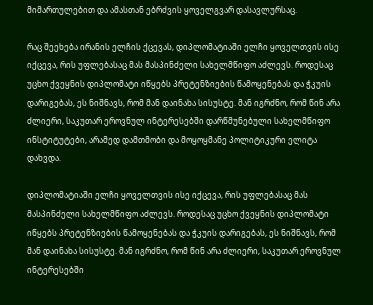მიმართულებით და ამასთან ებრძვის ყოველგვარ დასავლურსაც.

რაც შეეხება ირანის ელჩის ქცევას, დიპლომატიაში ელჩი ყოველთვის ისე იქცევა, რის უფლებასაც მას მასპინძელი სახელმწიფო აძლევს. როდესაც უცხო ქვეყნის დიპლომატი იწყებს პრეტენზიების წამოყენებას და ჭკუის დარიგებას, ეს ნიშნავს, რომ მან დაინახა სისუსტე. მან იგრძნო, რომ წინ არა ძლიერი, საკუთარ ეროვნულ ინტერესებში დარწმუნებული სახელმწიფო ინსტიტუტები, არამედ დამთმობი და მოყოყმანე პოლიტიკური ელიტა დახვდა.

დიპლომატიაში ელჩი ყოველთვის ისე იქცევა, რის უფლებასაც მას მასპინძელი სახელმწიფო აძლევს. როდესაც უცხო ქვეყნის დიპლომატი იწყებს პრეტენზიების წამოყენებას და ჭკუის დარიგებას, ეს ნიშნავს, რომ მან დაინახა სისუსტე. მან იგრძნო, რომ წინ არა ძლიერი, საკუთარ ეროვნულ ინტერესებში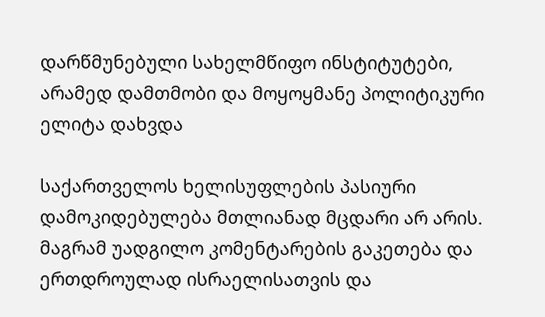დარწმუნებული სახელმწიფო ინსტიტუტები, არამედ დამთმობი და მოყოყმანე პოლიტიკური ელიტა დახვდა

საქართველოს ხელისუფლების პასიური დამოკიდებულება მთლიანად მცდარი არ არის. მაგრამ უადგილო კომენტარების გაკეთება და ერთდროულად ისრაელისათვის და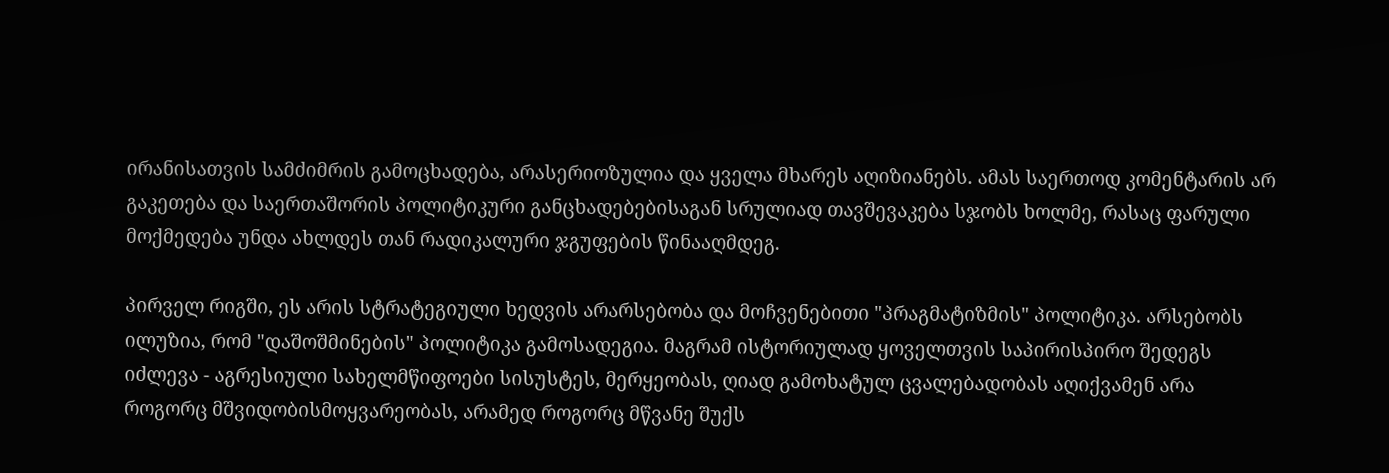ირანისათვის სამძიმრის გამოცხადება, არასერიოზულია და ყველა მხარეს აღიზიანებს. ამას საერთოდ კომენტარის არ გაკეთება და საერთაშორის პოლიტიკური განცხადებებისაგან სრულიად თავშევაკება სჯობს ხოლმე, რასაც ფარული მოქმედება უნდა ახლდეს თან რადიკალური ჯგუფების წინააღმდეგ.

პირველ რიგში, ეს არის სტრატეგიული ხედვის არარსებობა და მოჩვენებითი "პრაგმატიზმის" პოლიტიკა. არსებობს ილუზია, რომ "დაშოშმინების" პოლიტიკა გამოსადეგია. მაგრამ ისტორიულად ყოველთვის საპირისპირო შედეგს იძლევა - აგრესიული სახელმწიფოები სისუსტეს, მერყეობას, ღიად გამოხატულ ცვალებადობას აღიქვამენ არა როგორც მშვიდობისმოყვარეობას, არამედ როგორც მწვანე შუქს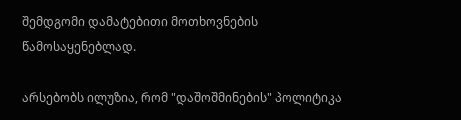შემდგომი დამატებითი მოთხოვნების წამოსაყენებლად.

არსებობს ილუზია, რომ "დაშოშმინების" პოლიტიკა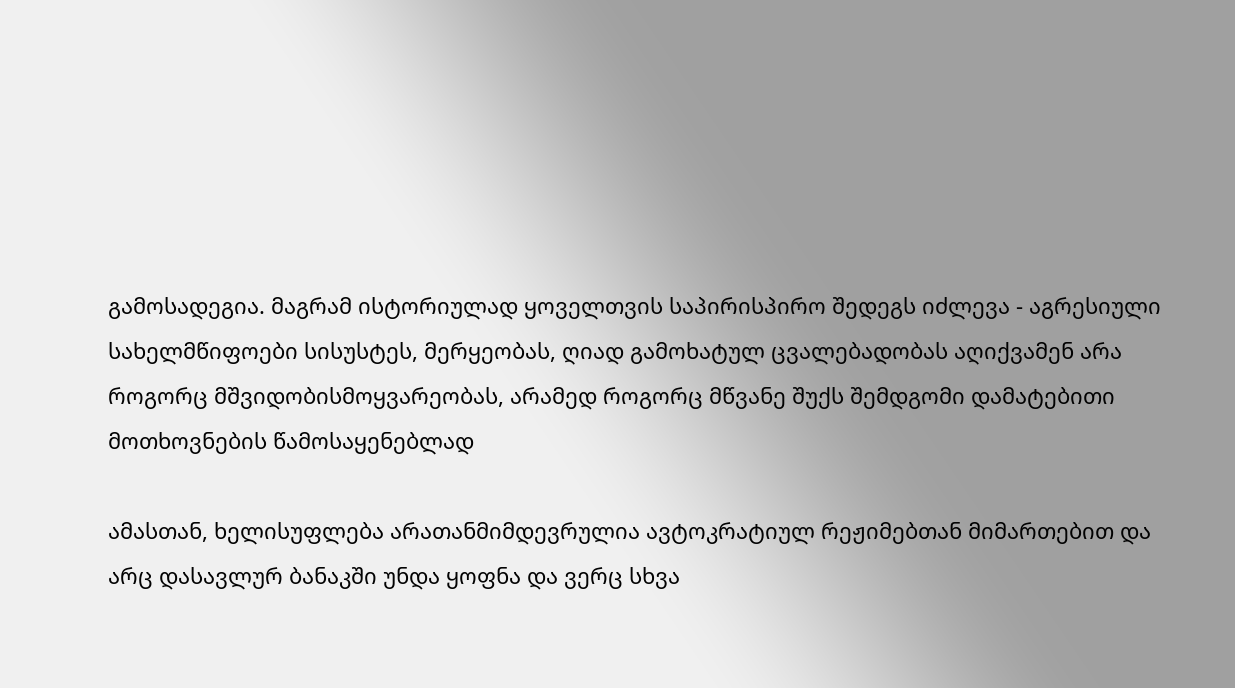გამოსადეგია. მაგრამ ისტორიულად ყოველთვის საპირისპირო შედეგს იძლევა - აგრესიული სახელმწიფოები სისუსტეს, მერყეობას, ღიად გამოხატულ ცვალებადობას აღიქვამენ არა როგორც მშვიდობისმოყვარეობას, არამედ როგორც მწვანე შუქს შემდგომი დამატებითი მოთხოვნების წამოსაყენებლად

ამასთან, ხელისუფლება არათანმიმდევრულია ავტოკრატიულ რეჟიმებთან მიმართებით და არც დასავლურ ბანაკში უნდა ყოფნა და ვერც სხვა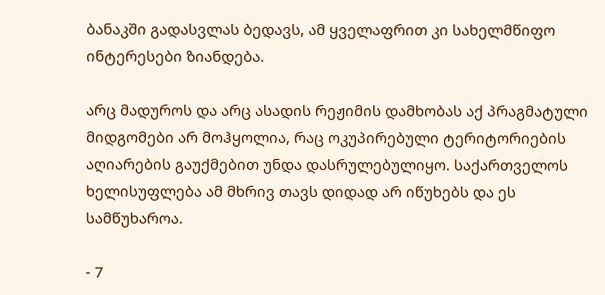ბანაკში გადასვლას ბედავს, ამ ყველაფრით კი სახელმწიფო ინტერესები ზიანდება.

არც მადუროს და არც ასადის რეჟიმის დამხობას აქ პრაგმატული მიდგომები არ მოჰყოლია, რაც ოკუპირებული ტერიტორიების აღიარების გაუქმებით უნდა დასრულებულიყო. საქართველოს ხელისუფლება ამ მხრივ თავს დიდად არ იწუხებს და ეს სამწუხაროა.

- 7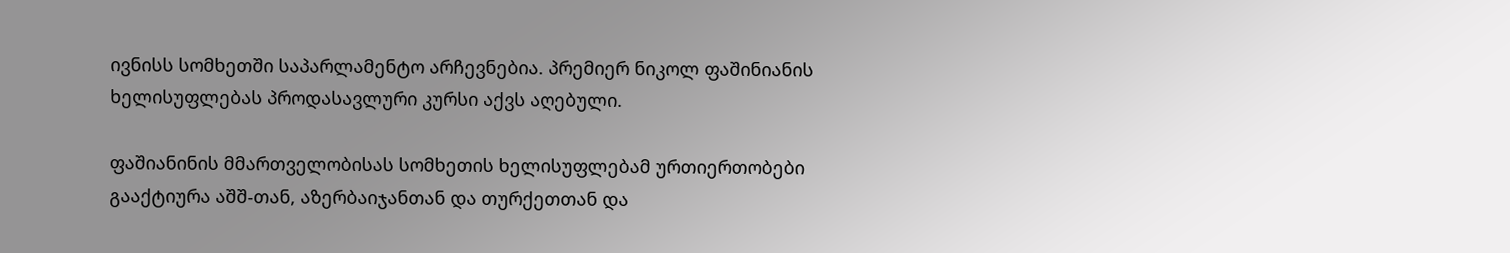ივნისს სომხეთში საპარლამენტო არჩევნებია. პრემიერ ნიკოლ ფაშინიანის ხელისუფლებას პროდასავლური კურსი აქვს აღებული.

ფაშიანინის მმართველობისას სომხეთის ხელისუფლებამ ურთიერთობები გააქტიურა აშშ-თან, აზერბაიჯანთან და თურქეთთან და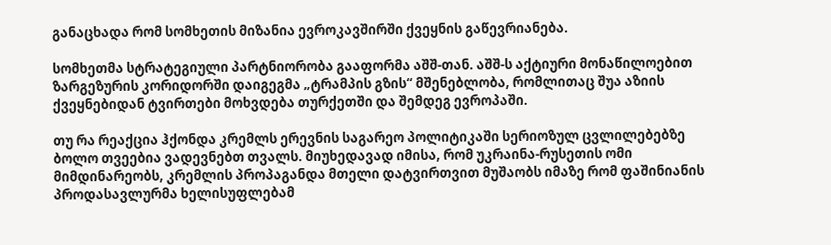განაცხადა რომ სომხეთის მიზანია ევროკავშირში ქვეყნის გაწევრიანება.

სომხეთმა სტრატეგიული პარტნიორობა გააფორმა აშშ-თან. აშშ-ს აქტიური მონაწილოებით ზარგეზურის კორიდორში დაიგეგმა „ტრამპის გზის“ მშენებლობა, რომლითაც შუა აზიის ქვეყნებიდან ტვირთები მოხვდება თურქეთში და შემდეგ ევროპაში.

თუ რა რეაქცია ჰქონდა კრემლს ერევნის საგარეო პოლიტიკაში სერიოზულ ცვლილებებზე ბოლო თვეებია ვადევნებთ თვალს. მიუხედავად იმისა, რომ უკრაინა-რუსეთის ომი მიმდინარეობს, კრემლის პროპაგანდა მთელი დატვირთვით მუშაობს იმაზე რომ ფაშინიანის პროდასავლურმა ხელისუფლებამ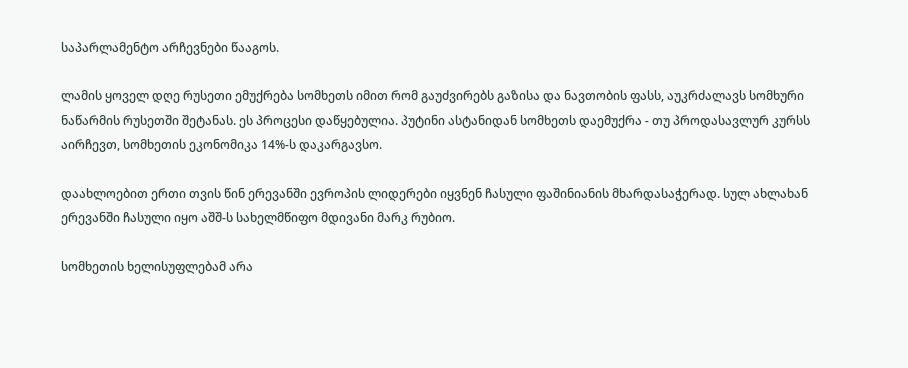საპარლამენტო არჩევნები წააგოს.

ლამის ყოველ დღე რუსეთი ემუქრება სომხეთს იმით რომ გაუძვირებს გაზისა და ნავთობის ფასს, აუკრძალავს სომხური ნაწარმის რუსეთში შეტანას. ეს პროცესი დაწყებულია. პუტინი ასტანიდან სომხეთს დაემუქრა - თუ პროდასავლურ კურსს აირჩევთ, სომხეთის ეკონომიკა 14%-ს დაკარგავსო.

დაახლოებით ერთი თვის წინ ერევანში ევროპის ლიდერები იყვნენ ჩასული ფაშინიანის მხარდასაჭერად. სულ ახლახან ერევანში ჩასული იყო აშშ-ს სახელმწიფო მდივანი მარკ რუბიო.

სომხეთის ხელისუფლებამ არა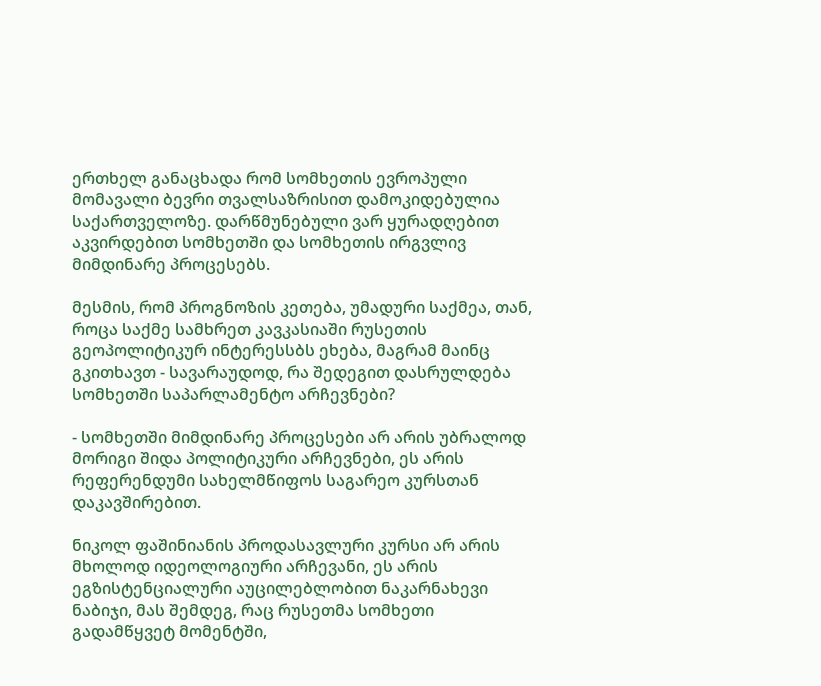ერთხელ განაცხადა რომ სომხეთის ევროპული მომავალი ბევრი თვალსაზრისით დამოკიდებულია საქართველოზე. დარწმუნებული ვარ ყურადღებით აკვირდებით სომხეთში და სომხეთის ირგვლივ მიმდინარე პროცესებს.

მესმის, რომ პროგნოზის კეთება, უმადური საქმეა, თან, როცა საქმე სამხრეთ კავკასიაში რუსეთის გეოპოლიტიკურ ინტერესსბს ეხება, მაგრამ მაინც გკითხავთ - სავარაუდოდ, რა შედეგით დასრულდება სომხეთში საპარლამენტო არჩევნები?

- სომხეთში მიმდინარე პროცესები არ არის უბრალოდ მორიგი შიდა პოლიტიკური არჩევნები, ეს არის რეფერენდუმი სახელმწიფოს საგარეო კურსთან დაკავშირებით.

ნიკოლ ფაშინიანის პროდასავლური კურსი არ არის მხოლოდ იდეოლოგიური არჩევანი, ეს არის ეგზისტენციალური აუცილებლობით ნაკარნახევი ნაბიჯი, მას შემდეგ, რაც რუსეთმა სომხეთი გადამწყვეტ მომენტში,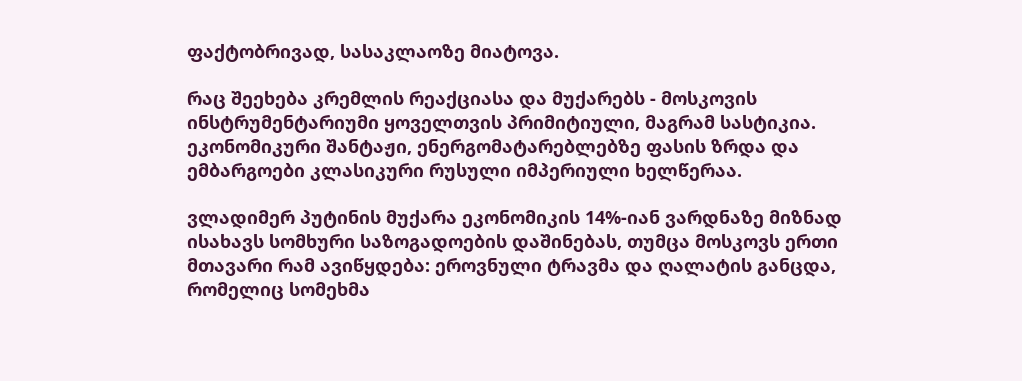ფაქტობრივად, სასაკლაოზე მიატოვა.

რაც შეეხება კრემლის რეაქციასა და მუქარებს - მოსკოვის ინსტრუმენტარიუმი ყოველთვის პრიმიტიული, მაგრამ სასტიკია. ეკონომიკური შანტაჟი, ენერგომატარებლებზე ფასის ზრდა და ემბარგოები კლასიკური რუსული იმპერიული ხელწერაა.

ვლადიმერ პუტინის მუქარა ეკონომიკის 14%-იან ვარდნაზე მიზნად ისახავს სომხური საზოგადოების დაშინებას, თუმცა მოსკოვს ერთი მთავარი რამ ავიწყდება: ეროვნული ტრავმა და ღალატის განცდა, რომელიც სომეხმა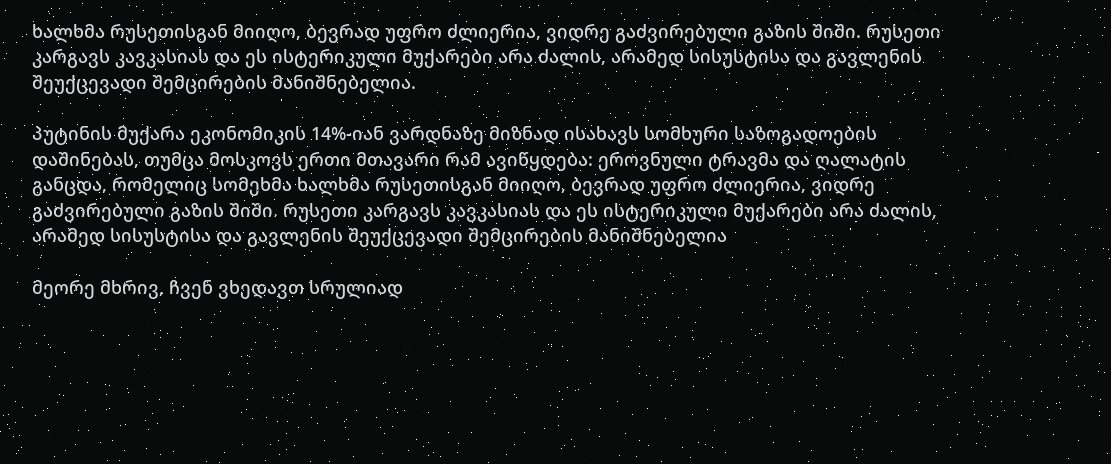ხალხმა რუსეთისგან მიიღო, ბევრად უფრო ძლიერია, ვიდრე გაძვირებული გაზის შიში. რუსეთი კარგავს კავკასიას და ეს ისტერიკული მუქარები არა ძალის, არამედ სისუსტისა და გავლენის შეუქცევადი შემცირების მანიშნებელია.

პუტინის მუქარა ეკონომიკის 14%-იან ვარდნაზე მიზნად ისახავს სომხური საზოგადოების დაშინებას, თუმცა მოსკოვს ერთი მთავარი რამ ავიწყდება: ეროვნული ტრავმა და ღალატის განცდა, რომელიც სომეხმა ხალხმა რუსეთისგან მიიღო, ბევრად უფრო ძლიერია, ვიდრე გაძვირებული გაზის შიში. რუსეთი კარგავს კავკასიას და ეს ისტერიკული მუქარები არა ძალის, არამედ სისუსტისა და გავლენის შეუქცევადი შემცირების მანიშნებელია

მეორე მხრივ, ჩვენ ვხედავთ სრულიად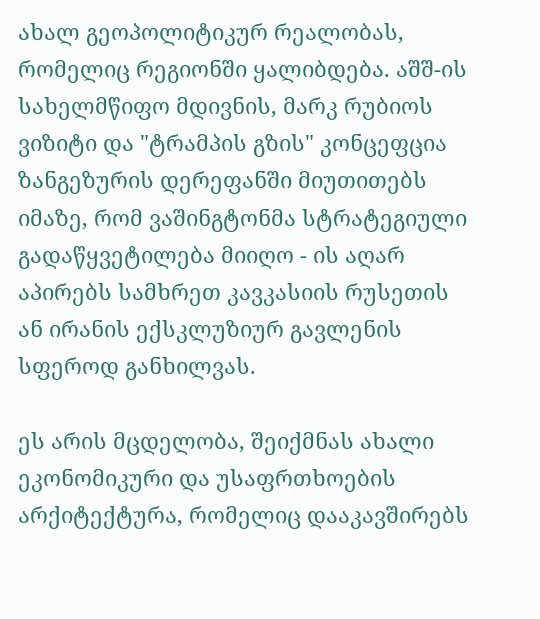ახალ გეოპოლიტიკურ რეალობას, რომელიც რეგიონში ყალიბდება. აშშ-ის სახელმწიფო მდივნის, მარკ რუბიოს ვიზიტი და "ტრამპის გზის" კონცეფცია ზანგეზურის დერეფანში მიუთითებს იმაზე, რომ ვაშინგტონმა სტრატეგიული გადაწყვეტილება მიიღო - ის აღარ აპირებს სამხრეთ კავკასიის რუსეთის ან ირანის ექსკლუზიურ გავლენის სფეროდ განხილვას.

ეს არის მცდელობა, შეიქმნას ახალი ეკონომიკური და უსაფრთხოების არქიტექტურა, რომელიც დააკავშირებს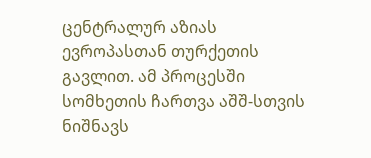ცენტრალურ აზიას ევროპასთან თურქეთის გავლით. ამ პროცესში სომხეთის ჩართვა აშშ-სთვის ნიშნავს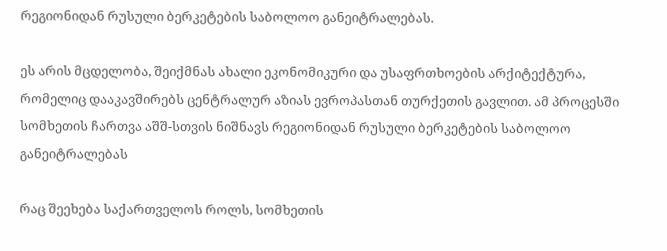რეგიონიდან რუსული ბერკეტების საბოლოო განეიტრალებას.

ეს არის მცდელობა, შეიქმნას ახალი ეკონომიკური და უსაფრთხოების არქიტექტურა, რომელიც დააკავშირებს ცენტრალურ აზიას ევროპასთან თურქეთის გავლით. ამ პროცესში სომხეთის ჩართვა აშშ-სთვის ნიშნავს რეგიონიდან რუსული ბერკეტების საბოლოო განეიტრალებას

რაც შეეხება საქართველოს როლს, სომხეთის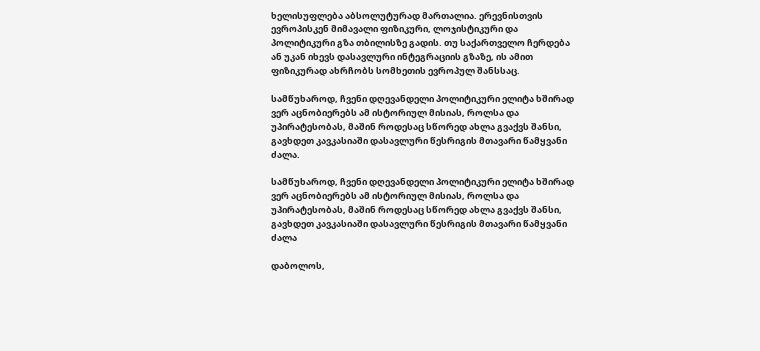ხელისუფლება აბსოლუტურად მართალია. ერევნისთვის ევროპისკენ მიმავალი ფიზიკური, ლოჯისტიკური და პოლიტიკური გზა თბილისზე გადის. თუ საქართველო ჩერდება ან უკან იხევს დასავლური ინტეგრაციის გზაზე, ის ამით ფიზიკურად ახრჩობს სომხეთის ევროპულ შანსსაც.

სამწუხაროდ, ჩვენი დღევანდელი პოლიტიკური ელიტა ხშირად ვერ აცნობიერებს ამ ისტორიულ მისიას, როლსა და უპირატესობას, მაშინ როდესაც სწორედ ახლა გვაქვს შანსი, გავხდეთ კავკასიაში დასავლური წესრიგის მთავარი წამყვანი ძალა.

სამწუხაროდ, ჩვენი დღევანდელი პოლიტიკური ელიტა ხშირად ვერ აცნობიერებს ამ ისტორიულ მისიას, როლსა და უპირატესობას, მაშინ როდესაც სწორედ ახლა გვაქვს შანსი, გავხდეთ კავკასიაში დასავლური წესრიგის მთავარი წამყვანი ძალა

დაბოლოს,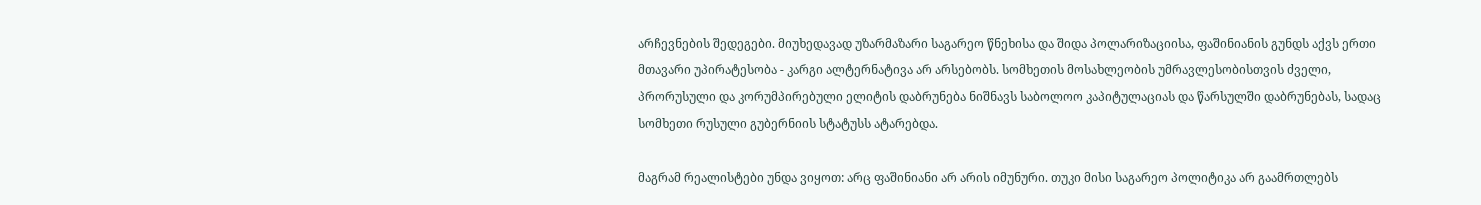არჩევნების შედეგები. მიუხედავად უზარმაზარი საგარეო წნეხისა და შიდა პოლარიზაციისა, ფაშინიანის გუნდს აქვს ერთი მთავარი უპირატესობა - კარგი ალტერნატივა არ არსებობს. სომხეთის მოსახლეობის უმრავლესობისთვის ძველი, პრორუსული და კორუმპირებული ელიტის დაბრუნება ნიშნავს საბოლოო კაპიტულაციას და წარსულში დაბრუნებას, სადაც სომხეთი რუსული გუბერნიის სტატუსს ატარებდა.

მაგრამ რეალისტები უნდა ვიყოთ: არც ფაშინიანი არ არის იმუნური. თუკი მისი საგარეო პოლიტიკა არ გაამრთლებს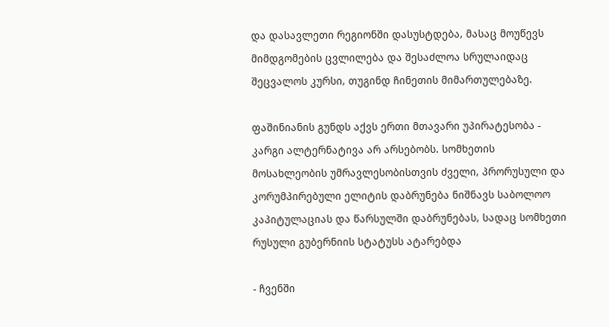და დასავლეთი რეგიონში დასუსტდება, მასაც მოუწევს მიმდგომების ცვლილება და შესაძლოა სრულაიდაც შეცვალოს კურსი, თუგინდ ჩინეთის მიმართულებაზე.

ფაშინიანის გუნდს აქვს ერთი მთავარი უპირატესობა - კარგი ალტერნატივა არ არსებობს. სომხეთის მოსახლეობის უმრავლესობისთვის ძველი, პრორუსული და კორუმპირებული ელიტის დაბრუნება ნიშნავს საბოლოო კაპიტულაციას და წარსულში დაბრუნებას, სადაც სომხეთი რუსული გუბერნიის სტატუსს ატარებდა

- ჩვენში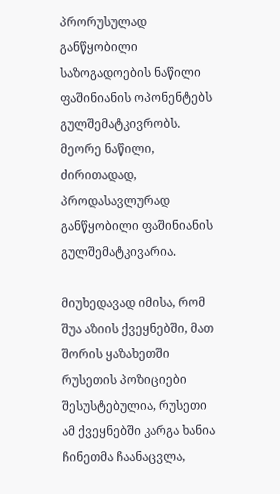პრორუსულად განწყობილი საზოგადოების ნაწილი ფაშინიანის ოპონენტებს გულშემატკივრობს. მეორე ნაწილი, ძირითადად, პროდასავლურად განწყობილი ფაშინიანის გულშემატკივარია.

მიუხედავად იმისა, რომ შუა აზიის ქვეყნებში, მათ შორის ყაზახეთში რუსეთის პოზიციები შესუსტებულია, რუსეთი ამ ქვეყნებში კარგა ხანია ჩინეთმა ჩაანაცვლა,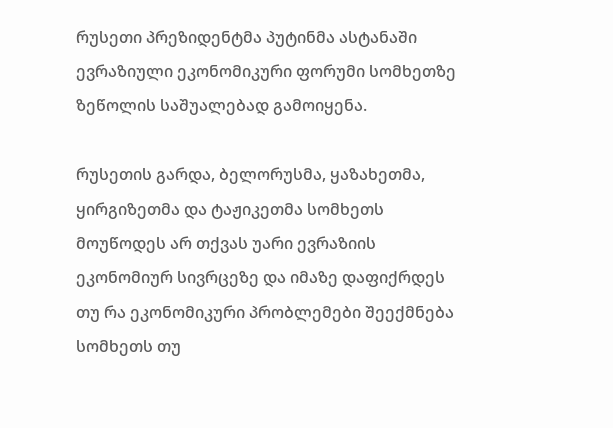რუსეთი პრეზიდენტმა პუტინმა ასტანაში ევრაზიული ეკონომიკური ფორუმი სომხეთზე ზეწოლის საშუალებად გამოიყენა.

რუსეთის გარდა, ბელორუსმა, ყაზახეთმა, ყირგიზეთმა და ტაჟიკეთმა სომხეთს მოუწოდეს არ თქვას უარი ევრაზიის ეკონომიურ სივრცეზე და იმაზე დაფიქრდეს თუ რა ეკონომიკური პრობლემები შეექმნება სომხეთს თუ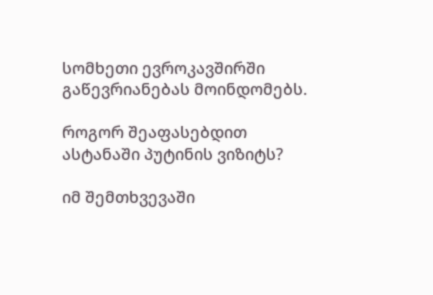სომხეთი ევროკავშირში გაწევრიანებას მოინდომებს.

როგორ შეაფასებდით ასტანაში პუტინის ვიზიტს?

იმ შემთხვევაში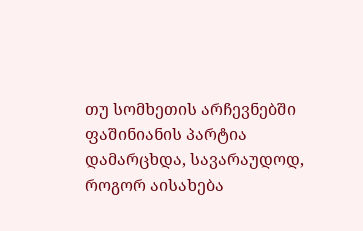თუ სომხეთის არჩევნებში ფაშინიანის პარტია დამარცხდა, სავარაუდოდ, როგორ აისახება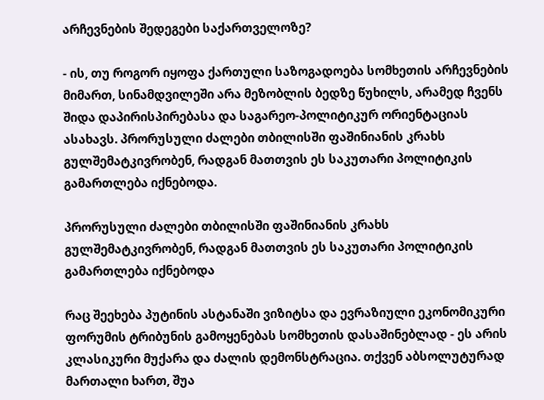არჩევნების შედეგები საქართველოზე?

- ის, თუ როგორ იყოფა ქართული საზოგადოება სომხეთის არჩევნების მიმართ, სინამდვილეში არა მეზობლის ბედზე წუხილს, არამედ ჩვენს შიდა დაპირისპირებასა და საგარეო-პოლიტიკურ ორიენტაციას ასახავს. პრორუსული ძალები თბილისში ფაშინიანის კრახს გულშემატკივრობენ, რადგან მათთვის ეს საკუთარი პოლიტიკის გამართლება იქნებოდა.

პრორუსული ძალები თბილისში ფაშინიანის კრახს გულშემატკივრობენ, რადგან მათთვის ეს საკუთარი პოლიტიკის გამართლება იქნებოდა

რაც შეეხება პუტინის ასტანაში ვიზიტსა და ევრაზიული ეკონომიკური ფორუმის ტრიბუნის გამოყენებას სომხეთის დასაშინებლად - ეს არის კლასიკური მუქარა და ძალის დემონსტრაცია. თქვენ აბსოლუტურად მართალი ხართ, შუა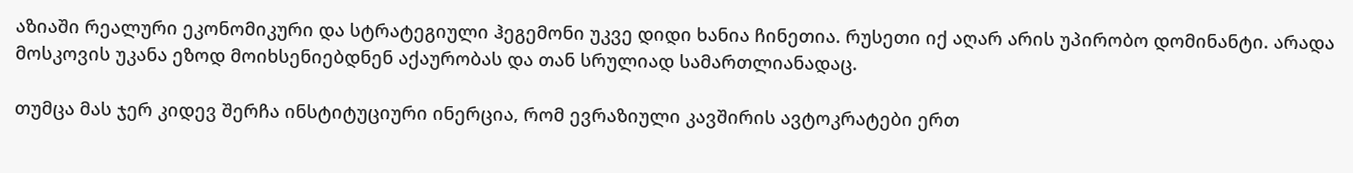აზიაში რეალური ეკონომიკური და სტრატეგიული ჰეგემონი უკვე დიდი ხანია ჩინეთია. რუსეთი იქ აღარ არის უპირობო დომინანტი. არადა მოსკოვის უკანა ეზოდ მოიხსენიებდნენ აქაურობას და თან სრულიად სამართლიანადაც.

თუმცა მას ჯერ კიდევ შერჩა ინსტიტუციური ინერცია, რომ ევრაზიული კავშირის ავტოკრატები ერთ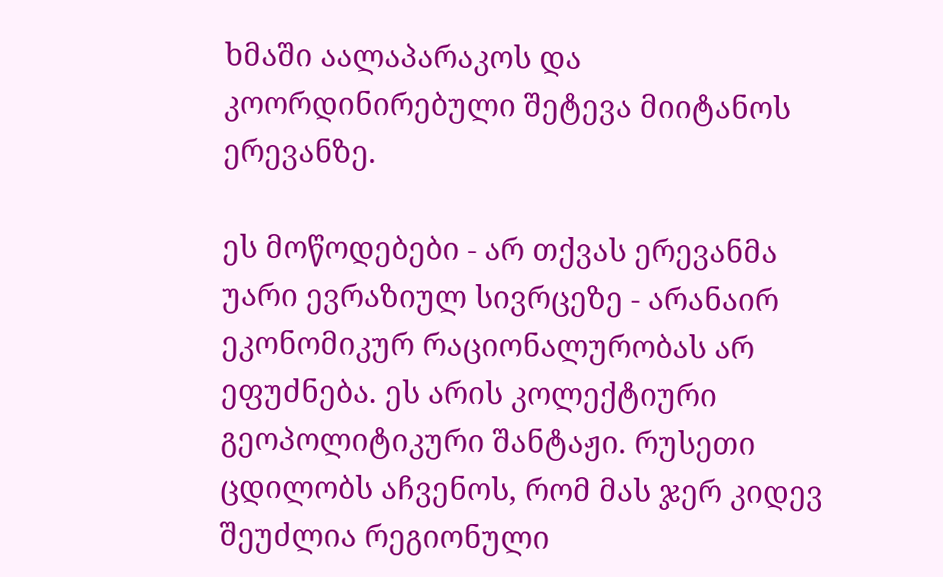ხმაში აალაპარაკოს და კოორდინირებული შეტევა მიიტანოს ერევანზე.

ეს მოწოდებები - არ თქვას ერევანმა უარი ევრაზიულ სივრცეზე - არანაირ ეკონომიკურ რაციონალურობას არ ეფუძნება. ეს არის კოლექტიური გეოპოლიტიკური შანტაჟი. რუსეთი ცდილობს აჩვენოს, რომ მას ჯერ კიდევ შეუძლია რეგიონული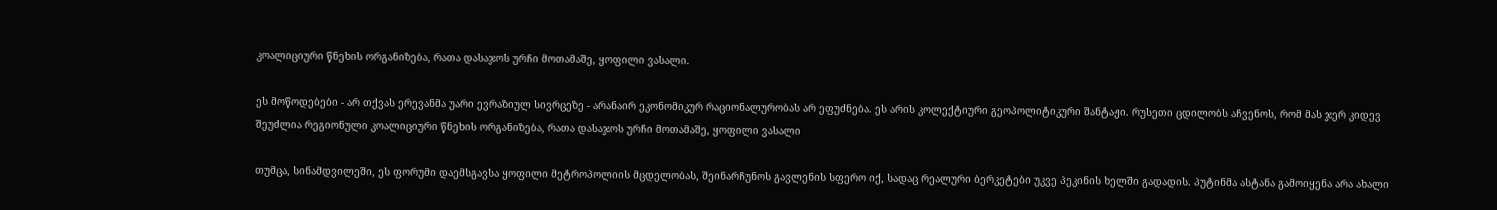კოალიციური წნეხის ორგანიზება, რათა დასაჯოს ურჩი მოთამაშე, ყოფილი ვასალი.

ეს მოწოდებები - არ თქვას ერევანმა უარი ევრაზიულ სივრცეზე - არანაირ ეკონომიკურ რაციონალურობას არ ეფუძნება. ეს არის კოლექტიური გეოპოლიტიკური შანტაჟი. რუსეთი ცდილობს აჩვენოს, რომ მას ჯერ კიდევ შეუძლია რეგიონული კოალიციური წნეხის ორგანიზება, რათა დასაჯოს ურჩი მოთამაშე, ყოფილი ვასალი

თუმცა, სინამდვილეში, ეს ფორუმი დაემსგავსა ყოფილი მეტროპოლიის მცდელობას, შეინარჩუნოს გავლენის სფერო იქ, სადაც რეალური ბერკეტები უკვე პეკინის ხელში გადადის. პუტინმა ასტანა გამოიყენა არა ახალი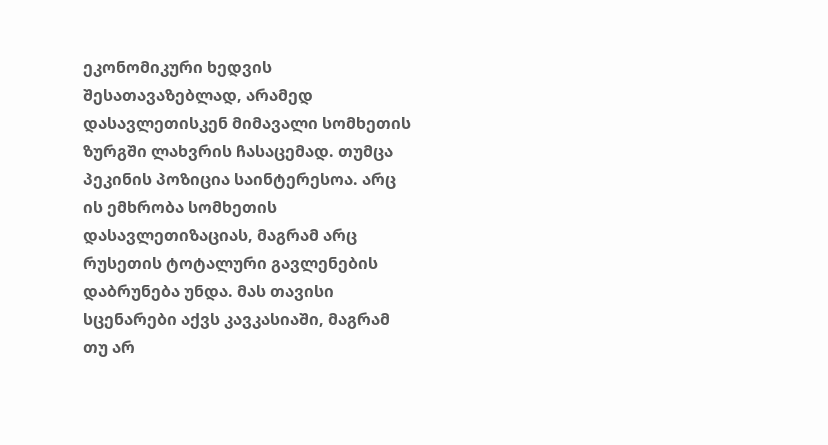ეკონომიკური ხედვის შესათავაზებლად, არამედ დასავლეთისკენ მიმავალი სომხეთის ზურგში ლახვრის ჩასაცემად. თუმცა პეკინის პოზიცია საინტერესოა. არც ის ემხრობა სომხეთის დასავლეთიზაციას, მაგრამ არც რუსეთის ტოტალური გავლენების დაბრუნება უნდა. მას თავისი სცენარები აქვს კავკასიაში, მაგრამ თუ არ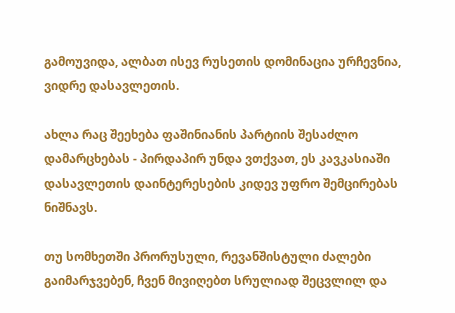გამოუვიდა, ალბათ ისევ რუსეთის დომინაცია ურჩევნია, ვიდრე დასავლეთის.

ახლა რაც შეეხება ფაშინიანის პარტიის შესაძლო დამარცხებას - პირდაპირ უნდა ვთქვათ, ეს კავკასიაში დასავლეთის დაინტერესების კიდევ უფრო შემცირებას ნიშნავს.

თუ სომხეთში პრორუსული, რევანშისტული ძალები გაიმარჯვებენ, ჩვენ მივიღებთ სრულიად შეცვლილ და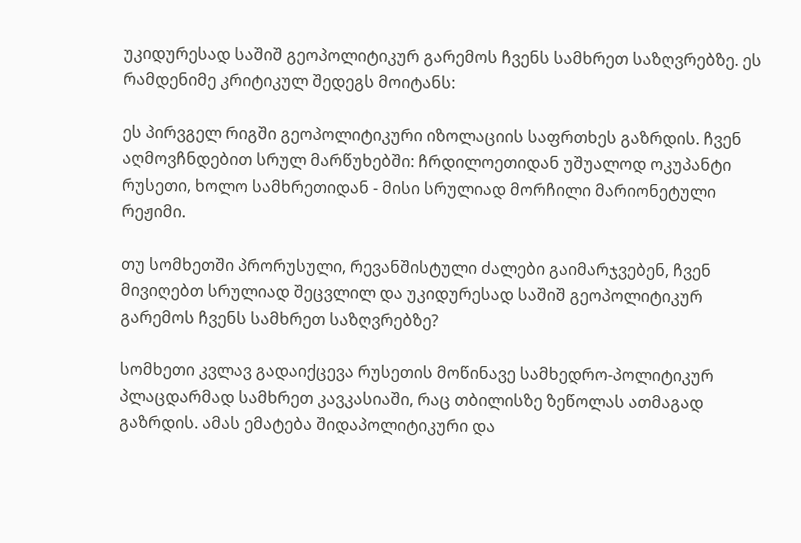უკიდურესად საშიშ გეოპოლიტიკურ გარემოს ჩვენს სამხრეთ საზღვრებზე. ეს რამდენიმე კრიტიკულ შედეგს მოიტანს:

ეს პირვგელ რიგში გეოპოლიტიკური იზოლაციის საფრთხეს გაზრდის. ჩვენ აღმოვჩნდებით სრულ მარწუხებში: ჩრდილოეთიდან უშუალოდ ოკუპანტი რუსეთი, ხოლო სამხრეთიდან - მისი სრულიად მორჩილი მარიონეტული რეჟიმი.

თუ სომხეთში პრორუსული, რევანშისტული ძალები გაიმარჯვებენ, ჩვენ მივიღებთ სრულიად შეცვლილ და უკიდურესად საშიშ გეოპოლიტიკურ გარემოს ჩვენს სამხრეთ საზღვრებზე?

სომხეთი კვლავ გადაიქცევა რუსეთის მოწინავე სამხედრო-პოლიტიკურ პლაცდარმად სამხრეთ კავკასიაში, რაც თბილისზე ზეწოლას ათმაგად გაზრდის. ამას ემატება შიდაპოლიტიკური და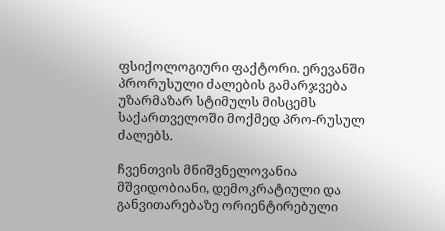ფსიქოლოგიური ფაქტორი. ერევანში პრორუსული ძალების გამარჯვება უზარმაზარ სტიმულს მისცემს საქართველოში მოქმედ პრო-რუსულ ძალებს.

ჩვენთვის მნიშვნელოვანია მშვიდობიანი, დემოკრატიული და განვითარებაზე ორიენტირებული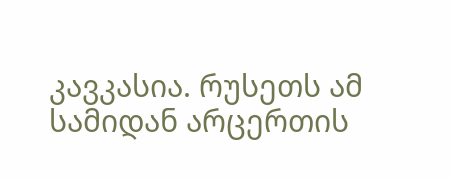კავკასია. რუსეთს ამ სამიდან არცერთის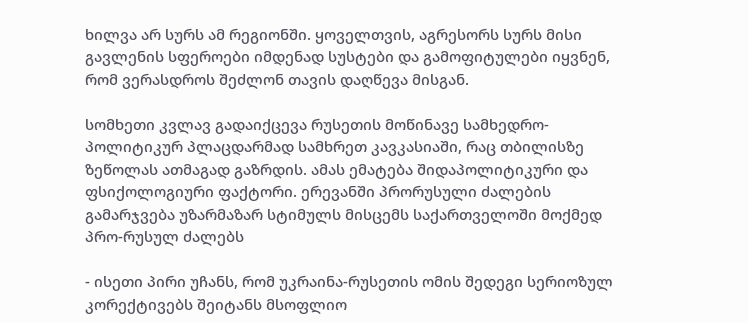ხილვა არ სურს ამ რეგიონში. ყოველთვის, აგრესორს სურს მისი გავლენის სფეროები იმდენად სუსტები და გამოფიტულები იყვნენ, რომ ვერასდროს შეძლონ თავის დაღწევა მისგან.

სომხეთი კვლავ გადაიქცევა რუსეთის მოწინავე სამხედრო-პოლიტიკურ პლაცდარმად სამხრეთ კავკასიაში, რაც თბილისზე ზეწოლას ათმაგად გაზრდის. ამას ემატება შიდაპოლიტიკური და ფსიქოლოგიური ფაქტორი. ერევანში პრორუსული ძალების გამარჯვება უზარმაზარ სტიმულს მისცემს საქართველოში მოქმედ პრო-რუსულ ძალებს

- ისეთი პირი უჩანს, რომ უკრაინა-რუსეთის ომის შედეგი სერიოზულ კორექტივებს შეიტანს მსოფლიო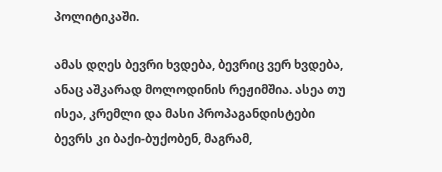პოლიტიკაში.

ამას დღეს ბევრი ხვდება, ბევრიც ვერ ხვდება, ანაც აშკარად მოლოდინის რეჟიმშია. ასეა თუ ისეა, კრემლი და მასი პროპაგანდისტები ბევრს კი ბაქი-ბუქობენ, მაგრამ,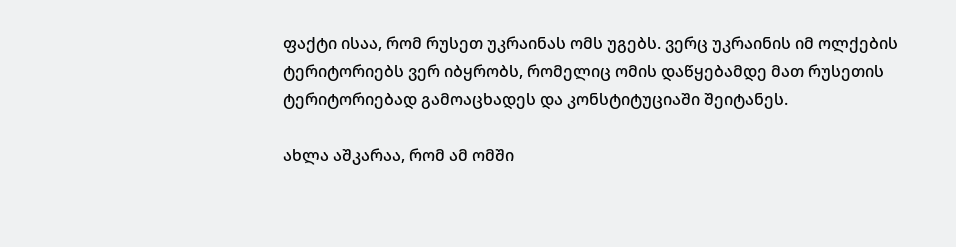ფაქტი ისაა, რომ რუსეთ უკრაინას ომს უგებს. ვერც უკრაინის იმ ოლქების ტერიტორიებს ვერ იბყრობს, რომელიც ომის დაწყებამდე მათ რუსეთის ტერიტორიებად გამოაცხადეს და კონსტიტუციაში შეიტანეს.

ახლა აშკარაა, რომ ამ ომში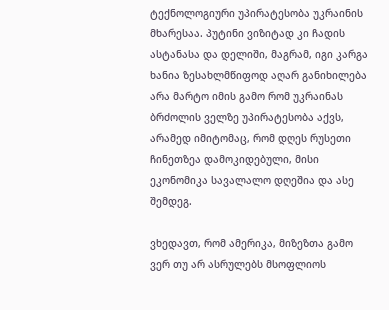ტექნოლოგიური უპირატესობა უკრაინის მხარესაა. პუტინი ვიზიტად კი ჩადის ასტანასა და დელიში, მაგრამ, იგი კარგა ხანია ზესახლმწიფოდ აღარ განიხილება არა მარტო იმის გამო რომ უკრაინას ბრძოლის ველზე უპირატესობა აქვს, არამედ იმიტომაც, რომ დღეს რუსეთი ჩინეთზეა დამოკიდებული, მისი ეკონომიკა სავალალო დღეშია და ასე შემდეგ.

ვხედავთ, რომ ამერიკა, მიზეზთა გამო ვერ თუ არ ასრულებს მსოფლიოს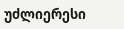უძლიერესი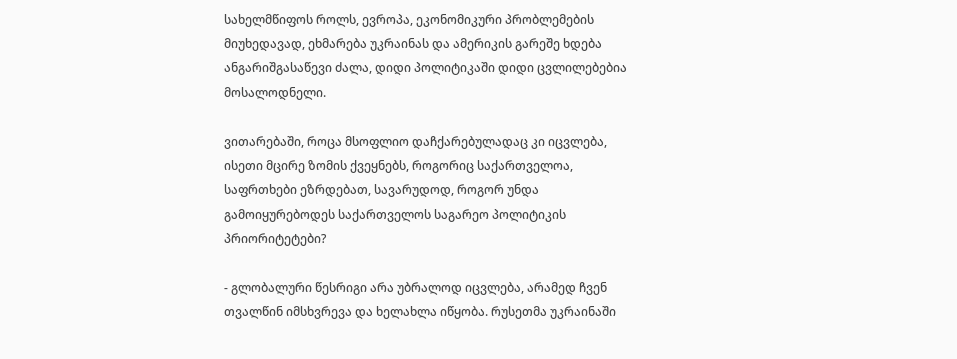სახელმწიფოს როლს, ევროპა, ეკონომიკური პრობლემების მიუხედავად, ეხმარება უკრაინას და ამერიკის გარეშე ხდება ანგარიშგასაწევი ძალა, დიდი პოლიტიკაში დიდი ცვლილებებია მოსალოდნელი.

ვითარებაში, როცა მსოფლიო დაჩქარებულადაც კი იცვლება, ისეთი მცირე ზომის ქვეყნებს, როგორიც საქართველოა, საფრთხები ეზრდებათ, სავარუდოდ, როგორ უნდა გამოიყურებოდეს საქართველოს საგარეო პოლიტიკის პრიორიტეტები?

- გლობალური წესრიგი არა უბრალოდ იცვლება, არამედ ჩვენ თვალწინ იმსხვრევა და ხელახლა იწყობა. რუსეთმა უკრაინაში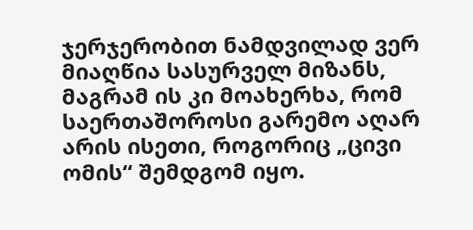ჯერჯერობით ნამდვილად ვერ მიაღწია სასურველ მიზანს, მაგრამ ის კი მოახერხა, რომ საერთაშოროსი გარემო აღარ არის ისეთი, როგორიც „ცივი ომის“ შემდგომ იყო.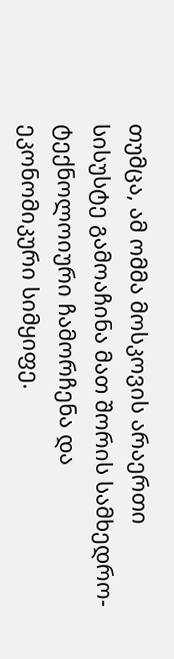თუმცა, ამ ომმა მოსკოვის არაერთი სისუსტე გამოაჩინა მათ შორის სამხედრო-ტექნოლოიური ჩამორჩენა და ეკონომიკური სიმყიფე.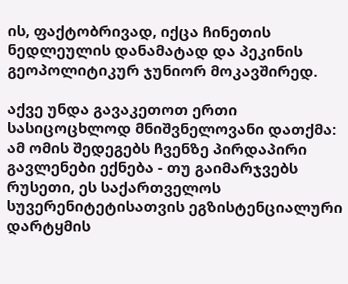ის, ფაქტობრივად, იქცა ჩინეთის ნედლეულის დანამატად და პეკინის გეოპოლიტიკურ ჯუნიორ მოკავშირედ.

აქვე უნდა გავაკეთოთ ერთი სასიცოცხლოდ მნიშვნელოვანი დათქმა: ამ ომის შედეგებს ჩვენზე პირდაპირი გავლენები ექნება - თუ გაიმარჯვებს რუსეთი, ეს საქართველოს სუვერენიტეტისათვის ეგზისტენციალური დარტყმის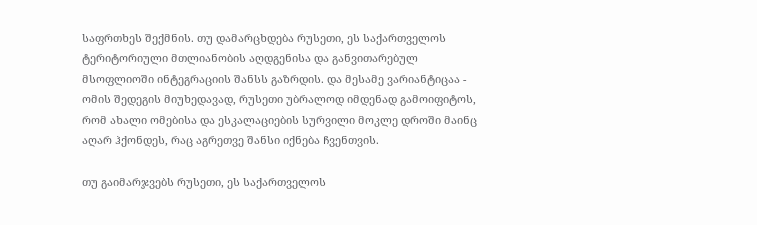საფრთხეს შექმნის. თუ დამარცხდება რუსეთი, ეს საქართველოს ტერიტორიული მთლიანობის აღდგენისა და განვითარებულ მსოფლიოში ინტეგრაციის შანსს გაზრდის. და მესამე ვარიანტიცაა - ომის შედეგის მიუხედავად, რუსეთი უბრალოდ იმდენად გამოიფიტოს, რომ ახალი ომებისა და ესკალაციების სურვილი მოკლე დროში მაინც აღარ ჰქონდეს, რაც აგრეთვე შანსი იქნება ჩვენთვის.

თუ გაიმარჯვებს რუსეთი, ეს საქართველოს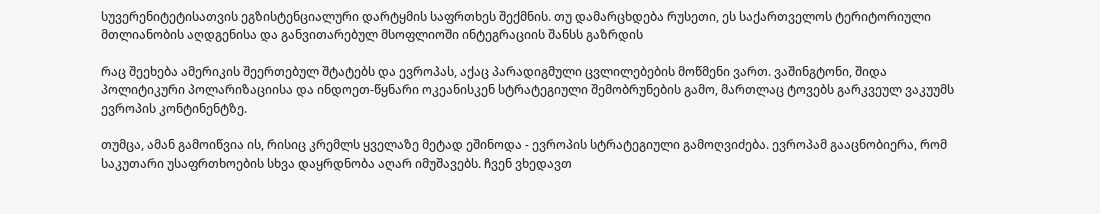სუვერენიტეტისათვის ეგზისტენციალური დარტყმის საფრთხეს შექმნის. თუ დამარცხდება რუსეთი, ეს საქართველოს ტერიტორიული მთლიანობის აღდგენისა და განვითარებულ მსოფლიოში ინტეგრაციის შანსს გაზრდის

რაც შეეხება ამერიკის შეერთებულ შტატებს და ევროპას, აქაც პარადიგმული ცვლილებების მოწმენი ვართ. ვაშინგტონი, შიდა პოლიტიკური პოლარიზაციისა და ინდოეთ-წყნარი ოკეანისკენ სტრატეგიული შემობრუნების გამო, მართლაც ტოვებს გარკვეულ ვაკუუმს ევროპის კონტინენტზე.

თუმცა, ამან გამოიწვია ის, რისიც კრემლს ყველაზე მეტად ეშინოდა - ევროპის სტრატეგიული გამოღვიძება. ევროპამ გააცნობიერა, რომ საკუთარი უსაფრთხოების სხვა დაყრდნობა აღარ იმუშავებს. ჩვენ ვხედავთ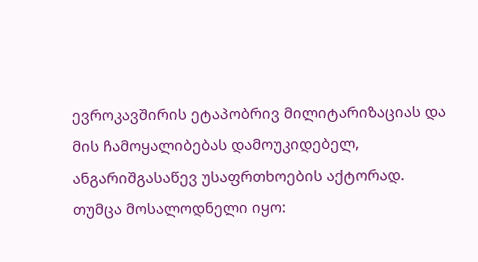ევროკავშირის ეტაპობრივ მილიტარიზაციას და მის ჩამოყალიბებას დამოუკიდებელ, ანგარიშგასაწევ უსაფრთხოების აქტორად. თუმცა მოსალოდნელი იყო: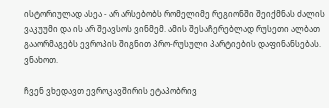ისტორიულად ასეა - არ არსებობს რომელიმე რეგიონში შეიქმნას ძალის ვაკუუმი და ის არ შეავსოს ვინმემ. ამის შესაჩერებლად რუსეთი ალბათ გააორმაგებს ევროპის შიგნით პრო-რუსული პარტიების დაფინანსებას. ვნახოთ.

ჩვენ ვხედავთ ევროკავშირის ეტაპობრივ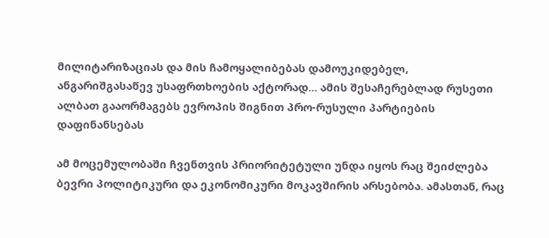მილიტარიზაციას და მის ჩამოყალიბებას დამოუკიდებელ, ანგარიშგასაწევ უსაფრთხოების აქტორად... ამის შესაჩერებლად რუსეთი ალბათ გააორმაგებს ევროპის შიგნით პრო-რუსული პარტიების დაფინანსებას

ამ მოცემულობაში ჩვენთვის პრიორიტეტული უნდა იყოს რაც შეიძლება ბევრი პოლიტიკური და ეკონომიკური მოკავშირის არსებობა. ამასთან, რაც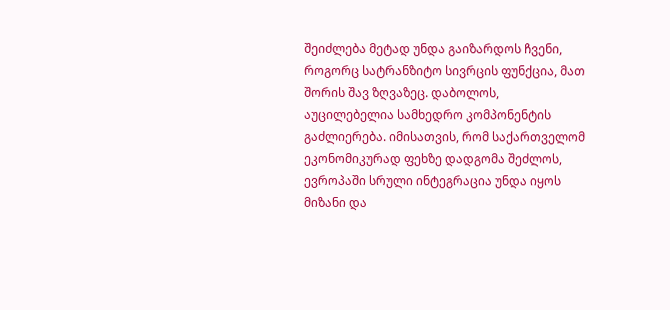შეიძლება მეტად უნდა გაიზარდოს ჩვენი, როგორც სატრანზიტო სივრცის ფუნქცია, მათ შორის შავ ზღვაზეც. დაბოლოს, აუცილებელია სამხედრო კომპონენტის გაძლიერება. იმისათვის, რომ საქართველომ ეკონომიკურად ფეხზე დადგომა შეძლოს, ევროპაში სრული ინტეგრაცია უნდა იყოს მიზანი და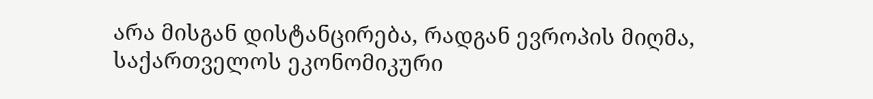არა მისგან დისტანცირება, რადგან ევროპის მიღმა, საქართველოს ეკონომიკური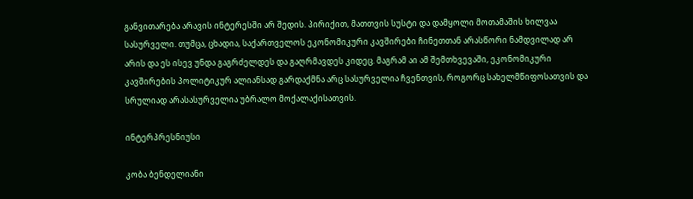განვითარება არავის ინტერესში არ შედის. პირიქით, მათთვის სუსტი და დამყოლი მოთამაშის ხილვაა სასურველი. თუმცა, ცხადია, საქართველოს ეკონომიკური კავშირები ჩინეთთან არასწორი ნამდვილად არ არის და ეს ისევ უნდა გაგრძელდეს და გაღრმავდეს კიდეც. მაგრამ აი ამ შემთხვევაში, ეკონომიკური კავშირების პოლიტიკურ ალიანსად გარდაქმნა არც სასურველია ჩვენთვის, როგორც სახელმწიფოსათვის და სრულიად არასასურველია უბრალო მოქალაქისათვის.

ინტერპრესნიუსი

კობა ბენდელიანი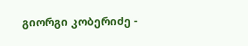გიორგი კობერიძე -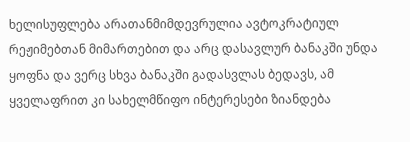ხელისუფლება არათანმიმდევრულია ავტოკრატიულ რეჟიმებთან მიმართებით და არც დასავლურ ბანაკში უნდა ყოფნა და ვერც სხვა ბანაკში გადასვლას ბედავს, ამ ყველაფრით კი სახელმწიფო ინტერესები ზიანდება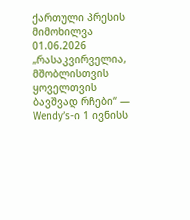ქართული პრესის მიმოხილვა 01.06.2026
„რასაკვირველია, მშობლისთვის ყოველთვის ბავშვად რჩები“ — Wendy’s-ი 1 ივნისს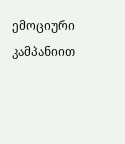ემოციური კამპანიით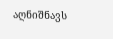აღნიშნავს